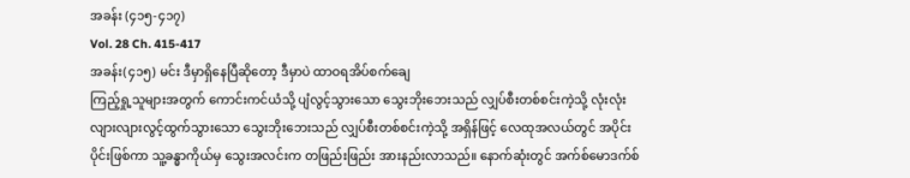အခန်း (၄၁၅-၄၁၇)
Vol. 28 Ch. 415-417
အခန်း(၄၁၅) မင်း ဒီမှာရှိနေပြီဆိုတော့ ဒီမှာပဲ ထာဝရအိပ်စက်ချေ
ကြည့်ရှု့သူများအတွက် ကောင်းကင်ယံသို့ ပျံလွင့်သွားသော သွေးဘိုးဘေးသည် လျှပ်စီးတစ်စင်းကဲ့သို့ လုံးလုံးလျားလျားလွင့်ထွက်သွားသော သွေးဘိုးဘေးသည် လျှပ်စီးတစ်စင်းကဲ့သို့ အရှိန်ဖြင့် လေထုအလယ်တွင် အပိုင်းပိုင်းဖြစ်ကာ သူ့ခန္ဓာကိုယ်မှ သွေးအလင်းက တဖြည်းဖြည်း အားနည်းလာသည်။ နောက်ဆုံးတွင် အက်စ်မောဒက်စ်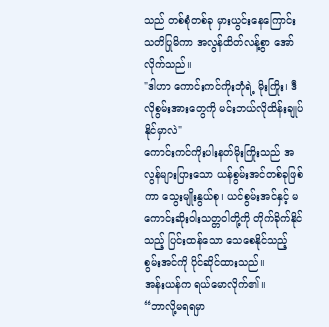သည် တစ်စုံတစ်ခု မှားယွင်းနေကြောင်း သတိပြုမိကာ အလွန်ထိတ်လန့်စွာ အော်လိုက်သည်။
"ဒါဟာ ကောင်းကင်ကိုးဘုံရဲ့ မိုးကြိုး၊ ဒီလိုစွမ်းအားတွေကို မင်းဘယ်လိုထိန်းချုပ်နိုင်မှာလဲ"
ကောင်းကင်ကိုးပါးနတ်မိုးကြိုးသည် အလွန်များပြားသော ယန်စွမ်းအင်တစ်ခုဖြစ်ကာ သွေးမျိုးနွယ်စု၊ ယင်စွမ်းအင်နှင့် မကောင်းဆိုးဝါးသတ္တဝါတို့ကို တိုက်ခိုက်နိုင်သည့် ပြင်းထန်သော သေစေနိုင်သည့် စွမ်းအင်ကို ပိုင်ဆိုင်ထားသည်။
အန်းယန်က ရယ်မောလိုက်၏။
“ဘာလို့မရရမှာ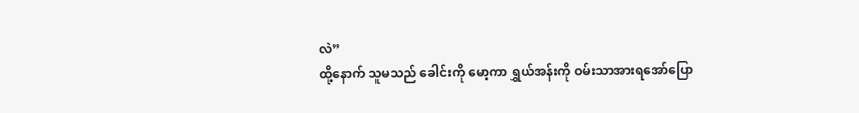လဲ”
ထို့နောက် သူမသည် ခေါင်းကို မော့ကာ ရွှယ်အန်းကို ဝမ်းသာအားရအော်ပြော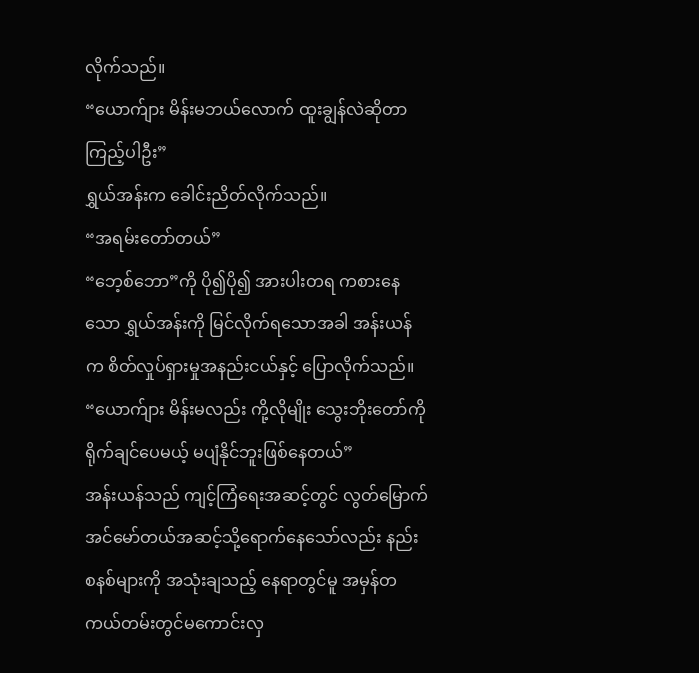လိုက်သည်။
“ယောက်ျား မိန်းမဘယ်လောက် ထူးချွန်လဲဆိုတာ ကြည့်ပါဦး”
ရွှယ်အန်းက ခေါင်းညိတ်လိုက်သည်။
“အရမ်းတော်တယ်”
“ဘေ့စ်ဘော”ကို ပို၍ပို၍ အားပါးတရ ကစားနေသော ရွှယ်အန်းကို မြင်လိုက်ရသောအခါ အန်းယန်က စိတ်လှုပ်ရှားမှုအနည်းငယ်နှင့် ပြောလိုက်သည်။
“ယောက်ျား မိန်းမလည်း ကို့လိုမျိုး သွေးဘိုးတော်ကို ရိုက်ချင်ပေမယ့် မပျံနိုင်ဘူးဖြစ်နေတယ်”
အန်းယန်သည် ကျင့်ကြံရေးအဆင့်တွင် လွတ်မြောက်အင်မော်တယ်အဆင့်သို့ရောက်နေသော်လည်း နည်းစနစ်များကို အသုံးချသည့် နေရာတွင်မူ အမှန်တကယ်တမ်းတွင်မကောင်းလှ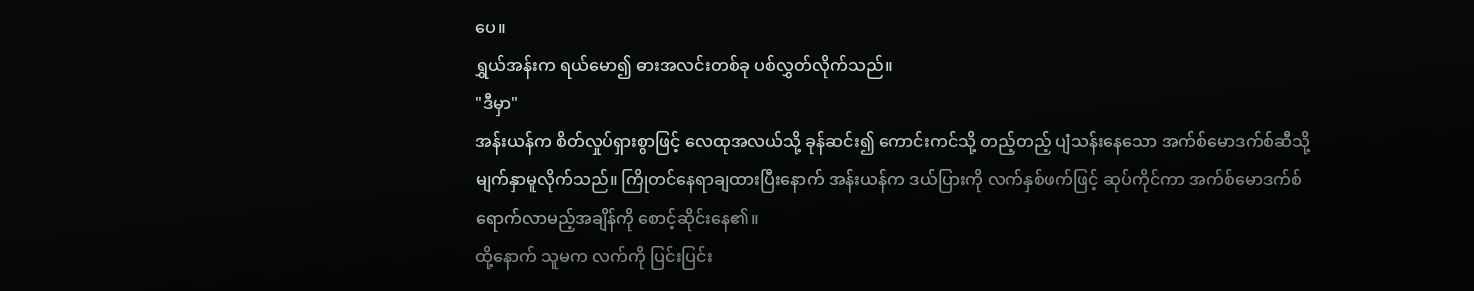ပေ။
ရွှယ်အန်းက ရယ်မော၍ ဓားအလင်းတစ်ခု ပစ်လွှတ်လိုက်သည်။
"ဒီမှာ"
အန်းယန်က စိတ်လှုပ်ရှားစွာဖြင့် လေထုအလယ်သို့ ခုန်ဆင်း၍ ကောင်းကင်သို့ တည့်တည့် ပျံသန်းနေသော အက်စ်မောဒက်စ်ဆီသို့ မျက်နှာမူလိုက်သည်။ ကြိုတင်နေရာချထားပြီးနောက် အန်းယန်က ဒယ်ပြားကို လက်နှစ်ဖက်ဖြင့် ဆုပ်ကိုင်ကာ အက်စ်မောဒက်စ် ရောက်လာမည့်အချိန်ကို စောင့်ဆိုင်းနေ၏။
ထို့နောက် သူမက လက်ကို ပြင်းပြင်း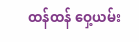ထန်ထန် ဝှေ့ယမ်း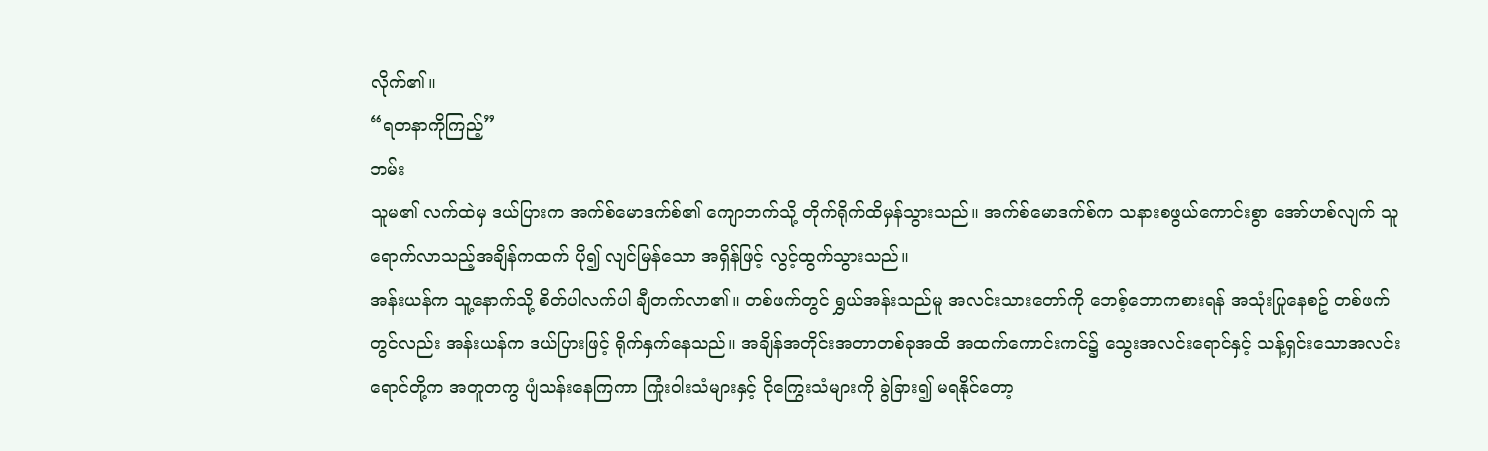လိုက်၏။
“ရတနာကိုကြည့်”
ဘမ်း
သူမ၏ လက်ထဲမှ ဒယ်ပြားက အက်စ်မောဒက်စ်၏ ကျောဘက်သို့ တိုက်ရိုက်ထိမှန်သွားသည်။ အက်စ်မောဒက်စ်က သနားစဖွယ်ကောင်းစွာ အော်ဟစ်လျက် သူရောက်လာသည့်အချိန်ကထက် ပို၍ လျင်မြန်သော အရှိန်ဖြင့် လွင့်ထွက်သွားသည်။
အန်းယန်က သူ့နောက်သို့ စိတ်ပါလက်ပါ ချီတက်လာ၏။ တစ်ဖက်တွင် ရွှယ်အန်းသည်မူ အလင်းသားတော်ကို ဘေစ့်ဘောကစားရန် အသုံးပြုနေစဥ် တစ်ဖက်တွင်လည်း အန်းယန်က ဒယ်ပြားဖြင့် ရိုက်နှက်နေသည်။ အချိန်အတိုင်းအတာတစ်ခုအထိ အထက်ကောင်းကင်၌ သွေးအလင်းရောင်နှင့် သန့်ရှင်းသောအလင်းရောင်တို့က အတူတကွ ပျံသန်းနေကြကာ ကြုံးဝါးသံများနှင့် ငိုကြွေးသံများကို ခွဲခြား၍ မရနိုင်တော့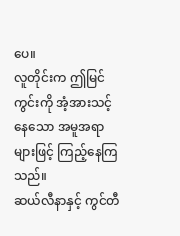ပေ။
လူတိုင်းက ဤမြင်ကွင်းကို အံ့အားသင့်နေသော အမူအရာများဖြင့် ကြည့်နေကြသည်။
ဆယ်လီနာနှင့် ကွင်တီ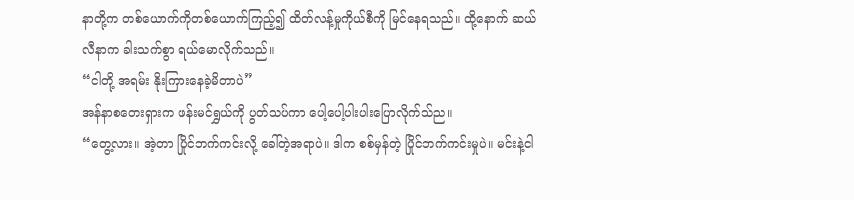နာတို့က တစ်ယောက်ကိုတစ်ယောက်ကြည့်၍ ထိတ်လန့်မှုကိုယ်စီကို မြင်နေရသည်။ ထို့နောက် ဆယ်လီနာက ခါးသက်စွာ ရယ်မောလိုက်သည်။
“ငါတို့ အရမ်း နိုးကြားနေခဲ့မိတာပဲ”
အန်နာစတေးရှားက ဖန်းမင်ရွှယ်ကို ပွတ်သပ်ကာ ပေါ့ပေါ့ပါးပါးပြောလိုက်သ်ည။
“တွေ့လား။ အဲ့တာ ပြိုင်ဘက်ကင်းလို့ ခေါ်တဲ့အရာပဲ။ ဒါက စစ်မှန်တဲ့ ပြိုင်ဘက်ကင်းမှုပဲ။ မင်းနဲ့ငါ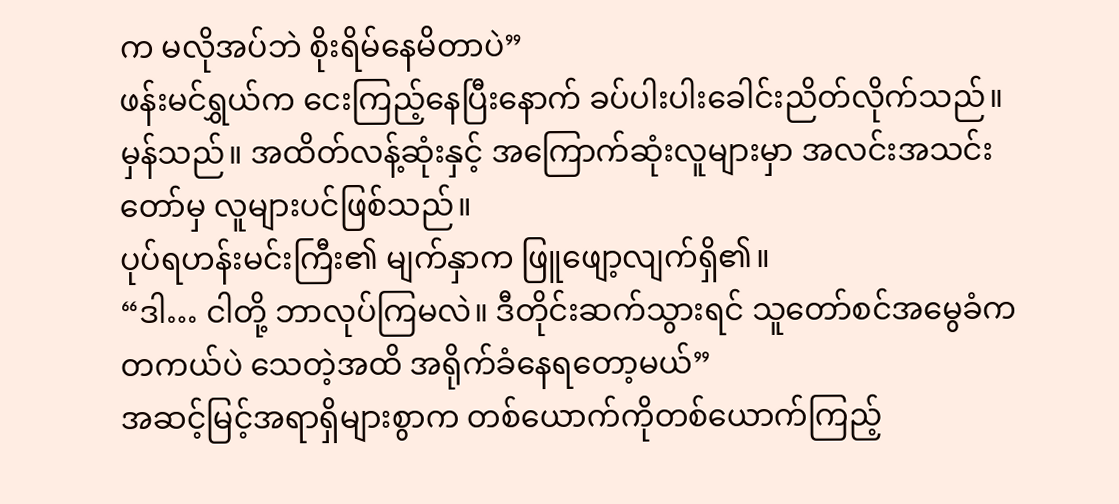က မလိုအပ်ဘဲ စိုးရိမ်နေမိတာပဲ”
ဖန်းမင်ရွှယ်က ငေးကြည့်နေပြီးနောက် ခပ်ပါးပါးခေါင်းညိတ်လိုက်သည်။
မှန်သည်။ အထိတ်လန့်ဆုံးနှင့် အကြောက်ဆုံးလူများမှာ အလင်းအသင်းတော်မှ လူများပင်ဖြစ်သည်။
ပုပ်ရဟန်းမင်းကြီး၏ မျက်နှာက ဖြူဖျော့လျက်ရှိ၏။
“ဒါ… ငါတို့ ဘာလုပ်ကြမလဲ။ ဒီတိုင်းဆက်သွားရင် သူတော်စင်အမွေခံက တကယ်ပဲ သေတဲ့အထိ အရိုက်ခံနေရတော့မယ်”
အဆင့်မြင့်အရာရှိများစွာက တစ်ယောက်ကိုတစ်ယောက်ကြည့်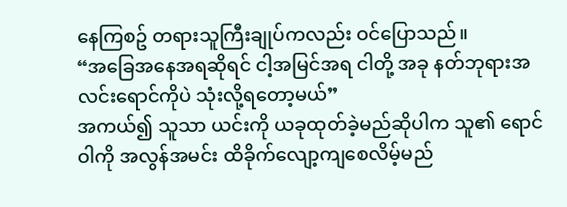နေကြစဥ် တရားသူကြီးချုပ်ကလည်း ဝင်ပြောသည်။
“အခြေအနေအရဆိုရင် ငါ့အမြင်အရ ငါတို့ အခု နတ်ဘုရားအလင်းရောင်ကိုပဲ သုံးလို့ရတော့မယ်”
အကယ်၍ သူသာ ယင်းကို ယခုထုတ်ခဲ့မည်ဆိုပါက သူ၏ ရောင်ဝါကို အလွန်အမင်း ထိခိုက်လျော့ကျစေလိမ့်မည်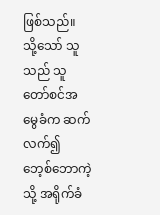ဖြစ်သည်။ သို့သော် သူသည် သူတော်စင်အမွေခံက ဆက်လက်၍ ဘေ့စ်ဘောကဲ့သို့ အရိုက်ခံ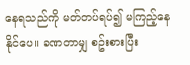နေရသည်ကို မတ်တပ်ရပ်၍ မကြည့်နေနိုင်ပေ။ ခဏတာမျှ စဥ်းစားပြီး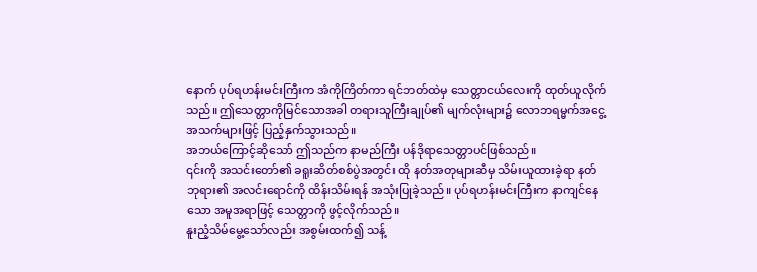နောက် ပုပ်ရဟန်းမင်းကြီးက အံကိုကြိတ်ကာ ရင်ဘတ်ထဲမှ သေတ္တာငယ်လေးကို ထုတ်ယူလိုက်သည်။ ဤသေတ္တာကိုမြင်သောအခါ တရားသူကြီးချုပ်၏ မျက်လုံးများ၌ လောဘရမ္မက်အငွေ့အသက်များဖြင့် ပြည့်နှက်သွားသည်။
အဘယ်ကြောင့်ဆိုသော် ဤသည်က နာမည်ကြီး ပန်ဒိုရာသေတ္တာပင်ဖြစ်သည်။
၎င်းကို အသင်းတော်၏ ခရူးဆိတ်စစ်ပွဲအတွင်း ထို နတ်အတုများဆီမှ သိမ်းယူထားခဲ့ရာ နတ်ဘုရား၏ အလင်းရောင်ကို ထိန်းသိမ်းရန် အသုံးပြုခဲ့သည်။ ပုပ်ရဟန်းမင်းကြီးက နာကျင်နေသော အမူအရာဖြင့် သေတ္တာကို ဖွင့်လိုက်သည်။
နူးညံ့သိမ်မွေ့သော်လည်း အစွမ်းထက်၍ သန့်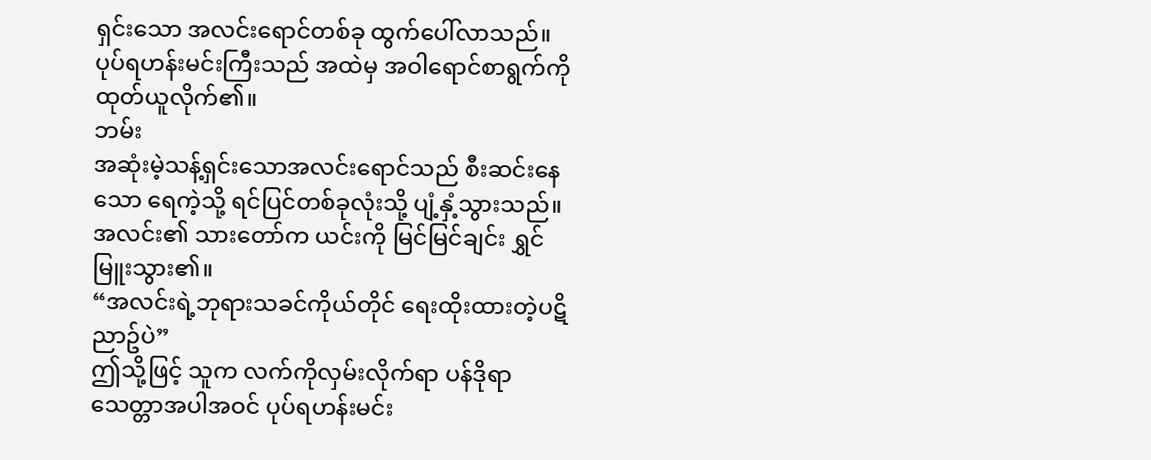ရှင်းသော အလင်းရောင်တစ်ခု ထွက်ပေါ်လာသည်။
ပုပ်ရဟန်းမင်းကြီးသည် အထဲမှ အဝါရောင်စာရွက်ကို ထုတ်ယူလိုက်၏။
ဘမ်း
အဆုံးမဲ့သန့်ရှင်းသောအလင်းရောင်သည် စီးဆင်းနေသော ရေကဲ့သို့ ရင်ပြင်တစ်ခုလုံးသို့ ပျံ့နှံ့သွားသည်။ အလင်း၏ သားတော်က ယင်းကို မြင်မြင်ချင်း ရွှင်မြူးသွား၏။
“အလင်းရဲ့ဘုရားသခင်ကိုယ်တိုင် ရေးထိုးထားတဲ့ပဋိညာဥ်ပဲ”
ဤသို့ဖြင့် သူက လက်ကိုလှမ်းလိုက်ရာ ပန်ဒိုရာသေတ္တာအပါအဝင် ပုပ်ရဟန်းမင်း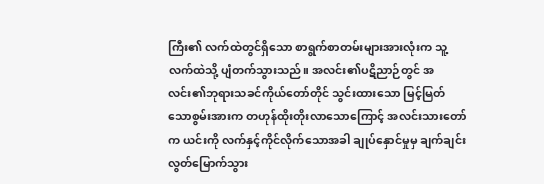ကြီး၏ လက်ထဲတွင်ရှိသော စာရွက်စာတမ်းများအားလုံးက သူ့လက်ထဲသို့ ပျံတက်သွားသည်။ အလင်း၏ပဋိညာဉ်တွင် အလင်း၏ဘုရားသခင်ကိုယ်တော်တိုင် သွင်းထားသော မြင့်မြတ်သောစွမ်းအားက တဟုန်ထိုးတိုးလာသောကြောင့် အလင်းသားတော်က ယင်းကို လက်နှင့်ကိုင်လိုက်သောအခါ ချုပ်နှောင်မှုမှ ချက်ချင်းလွတ်မြောက်သွား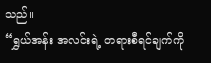သည်။
“ရွှယ်အန်း အလင်းရဲ့ တရားစီရင်ချက်ကို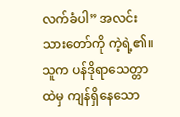လက်ခံပါ” အလင်းသားတော်ကို ကဲ့ရဲ့၏။
သူက ပန်ဒိုရာသေတ္တာထဲမှ ကျန်ရှိနေသော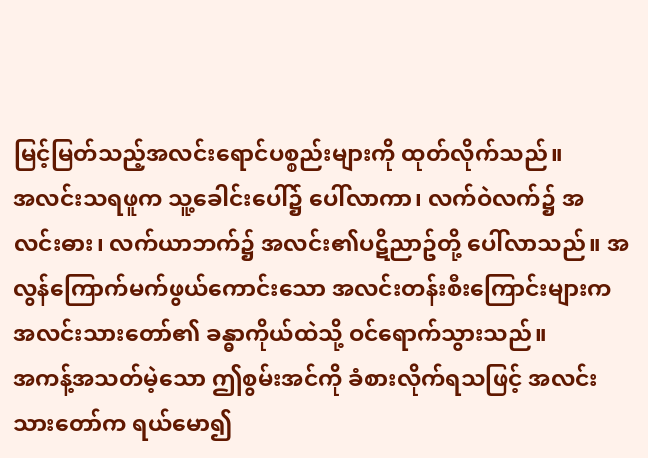မြင့်မြတ်သည့်အလင်းရောင်ပစ္စည်းများကို ထုတ်လိုက်သည်။
အလင်းသရဖူက သူ့ခေါင်းပေါ်၌ ပေါ်လာကာ၊ လက်ဝဲလက်၌ အလင်းဓား၊ လက်ယာဘက်၌ အလင်း၏ပဋိညာဥ်တို့ ပေါ်လာသည်။ အလွန်ကြောက်မက်ဖွယ်ကောင်းသော အလင်းတန်းစီးကြောင်းများက အလင်းသားတော်၏ ခန္ဓာကိုယ်ထဲသို့ ဝင်ရောက်သွားသည်။
အကန့်အသတ်မဲ့သော ဤစွမ်းအင်ကို ခံစားလိုက်ရသဖြင့် အလင်းသားတော်က ရယ်မော၍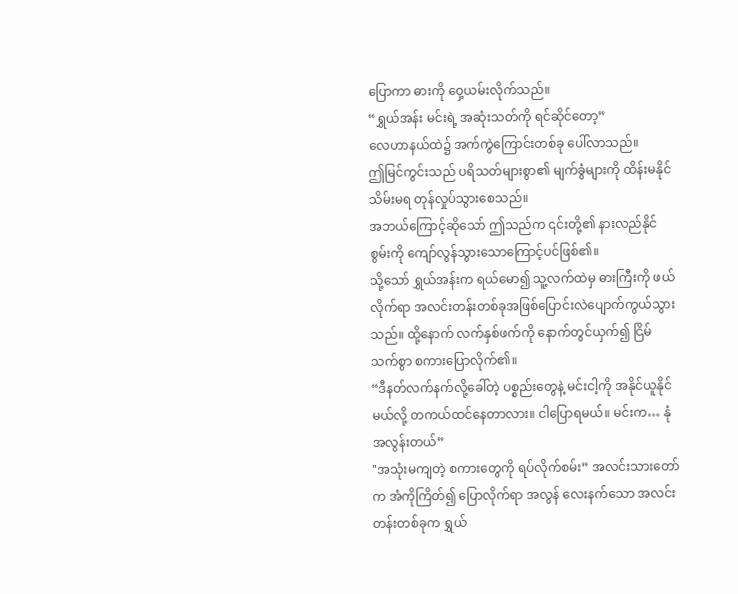ပြောကာ ဓားကို ဝှေ့ယမ်းလိုက်သည်။
“ရွှယ်အန်း မင်းရဲ့ အဆုံးသတ်ကို ရင်ဆိုင်တော့”
လေဟာနယ်ထဲ၌ အက်ကွဲကြောင်းတစ်ခု ပေါ်လာသည်။
ဤမြင်ကွင်းသည် ပရိသတ်များစွာ၏ မျက်ခွံများကို ထိန်းမနိုင်သိမ်းမရ တုန်လှုပ်သွားစေသည်။
အဘယ်ကြောင့်ဆိုသော် ဤသည်က ၎င်းတို့၏ နားလည်နိုင်စွမ်းကို ကျော်လွန်သွားသောကြောင့်ပင်ဖြစ်၏။
သို့သော် ရွှယ်အန်းက ရယ်မော၍ သူ့လက်ထဲမှ ဓားကြီးကို ဖယ်လိုက်ရာ အလင်းတန်းတစ်ခုအဖြစ်ပြောင်းလဲပျောက်ကွယ်သွားသည်။ ထို့နောက် လက်နှစ်ဖက်ကို နောက်တွင်ယှက်၍ ငြိမ်သက်စွာ စကားပြောလိုက်၏။
“ဒီနတ်လက်နက်လို့ခေါ်တဲ့ ပစ္စည်းတွေနဲ့ မင်းငါ့ကို အနိုင်ယူနိုင်မယ်လို့ တကယ်ထင်နေတာလား။ ငါပြောရမယ်။ မင်းက… နုံအလွန်းတယ်”
"အသုံးမကျတဲ့ စကားတွေကို ရပ်လိုက်စမ်း” အလင်းသားတော်က အံကိုကြိတ်၍ ပြောလိုက်ရာ အလွန် လေးနက်သော အလင်းတန်းတစ်ခုက ရွှယ်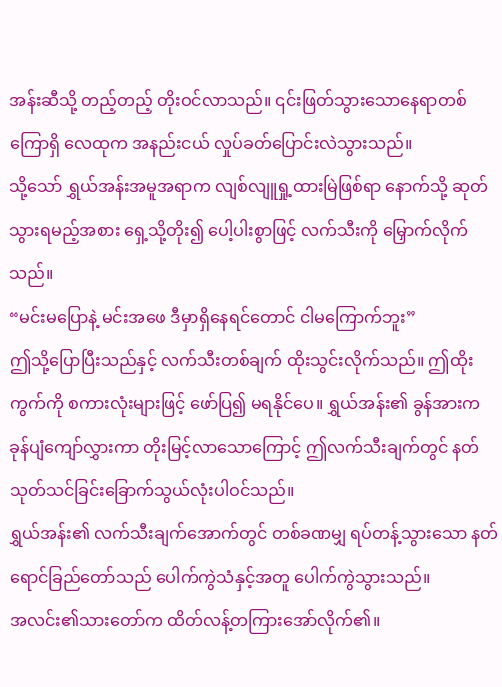အန်းဆီသို့ တည့်တည့် တိုးဝင်လာသည်။ ၎င်းဖြတ်သွားသောနေရာတစ်ကြောရှိ လေထုက အနည်းငယ် လှုပ်ခတ်ပြောင်းလဲသွားသည်။
သို့သော် ရွှယ်အန်းအမူအရာက လျစ်လျူရှု့ထားမြဲဖြစ်ရာ နောက်သို့ ဆုတ်သွားရမည့်အစား ရှေ့သို့တိုး၍ ပေါ့ပါးစွာဖြင့် လက်သီးကို မြှောက်လိုက်သည်။
“မင်းမပြောနဲ့ မင်းအဖေ ဒီမှာရှိနေရင်တောင် ငါမကြောက်ဘူး”
ဤသို့ပြောပြီးသည်နှင့် လက်သီးတစ်ချက် ထိုးသွင်းလိုက်သည်။ ဤထိုးကွက်ကို စကားလုံးများဖြင့် ဖော်ပြ၍ မရနိုင်ပေ။ ရွှယ်အန်း၏ ခွန်အားက ခုန်ပျံကျော်လွှားကာ တိုးမြင့်လာသောကြောင့် ဤလက်သီးချက်တွင် နတ်သုတ်သင်ခြင်းခြောက်သွယ်လုံးပါဝင်သည်။
ရွှယ်အန်း၏ လက်သီးချက်အောက်တွင် တစ်ခဏမျှ ရပ်တန့်သွားသော နတ်ရောင်ခြည်တော်သည် ပေါက်ကွဲသံနှင့်အတူ ပေါက်ကွဲသွားသည်။
အလင်း၏သားတော်က ထိတ်လန့်တကြားအော်လိုက်၏။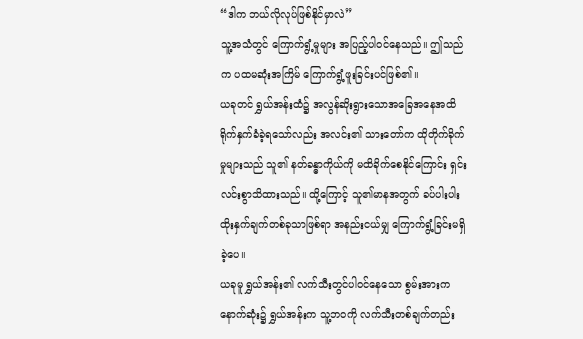“ဒါက ဘယ်လိုလုပ်ဖြစ်နိုင်မှာလဲ”
သူ့အသံတွင် ကြောက်ရွံ့မှုများ အပြည့်ပါဝင်နေသည်။ ဤသည်က ပထမဆုံးအကြိမ် ကြောက်ရွံ့ဖူးခြင်းပင်ဖြစ်၏။
ယခုတင် ရွှယ်အန်းထံ၌ အလွန်ဆိုးရွားသောအခြေအနေအထိ ရိုက်နှက်ခံခဲ့ရသော်လည်း အလင်း၏ သားတော်က ထိုတိုက်ခိုက်မှုများသည် သူ၏ နတ်ခန္ဓာကိုယ်ကို မထိခိုက်စေနိုင်ကြောင်း ရှင်းလင်းစွာသိထားသည်။ ထို့ကြောင့် သူ၏မာနအတွက် ခပ်ပါးပါး ထိုးနှက်ချက်တစ်ခုသာဖြစ်ရာ အနည်းငယ်မျှ ကြောက်ရွံ့ခြင်းမရှိခဲ့ပေ။
ယခုမူ ရွှယ်အန်း၏ လက်သီးတွင်ပါဝင်နေသော စွမ်းအားက နောက်ဆုံး၌ ရွှယ်အန်းက သူ့ဘဝကို လက်သီးတစ်ချက်တည်း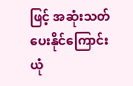ဖြင့် အဆုံးသတ်ပေးနိုင်ကြောင်း ယုံ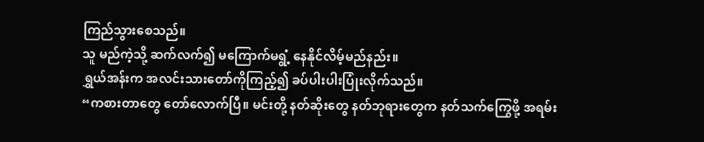ကြည်သွားစေသည်။
သူ မည်ကဲ့သို့ ဆက်လက်၍ မကြောက်မရွံ့ နေနိုင်လိမ့်မည်နည်း။
ရွှယ်အန်းက အလင်းသားတော်ကိုကြည့်၍ ခပ်ပါးပါးပြုံးလိုက်သည်။
“ကစားတာတွေ တော်လောက်ပြီ။ မင်းတို့ နတ်ဆိုးတွေ နတ်ဘုရားတွေက နတ်သက်ကြွေဖို့ အရမ်း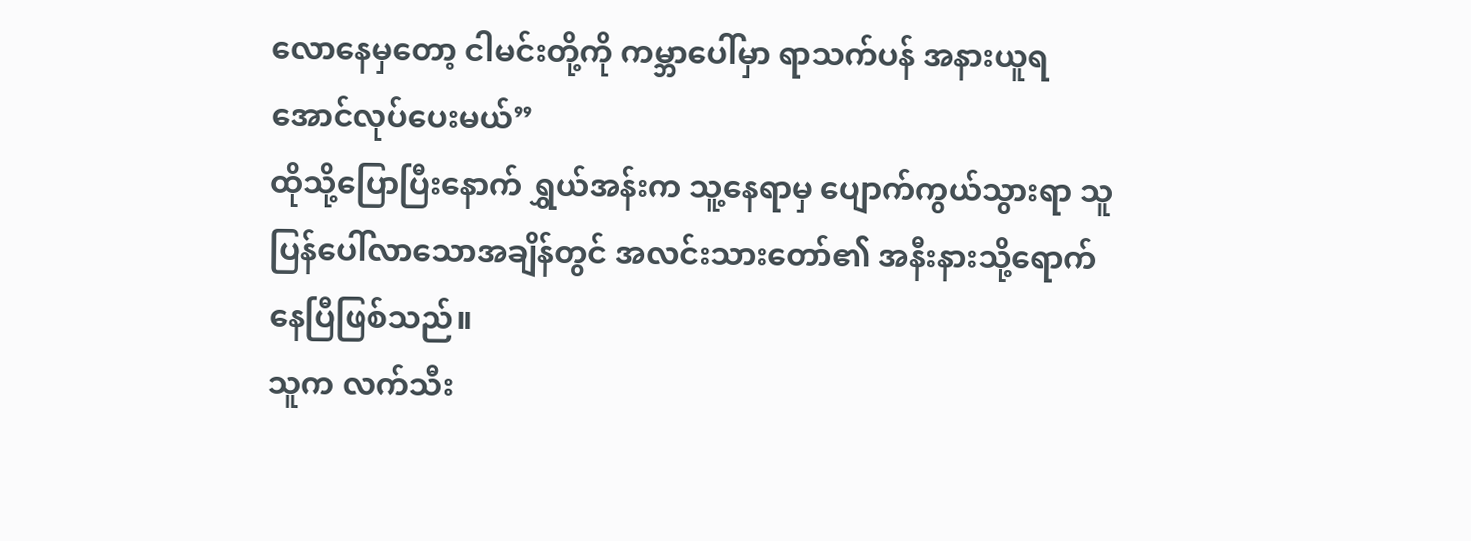လောနေမှတော့ ငါမင်းတို့ကို ကမ္ဘာပေါ်မှာ ရာသက်ပန် အနားယူရအောင်လုပ်ပေးမယ်”
ထိုသို့ပြောပြီးနောက် ရွှယ်အန်းက သူ့နေရာမှ ပျောက်ကွယ်သွားရာ သူပြန်ပေါ်လာသောအချိန်တွင် အလင်းသားတော်၏ အနီးနားသို့ရောက်နေပြီဖြစ်သည်။
သူက လက်သီး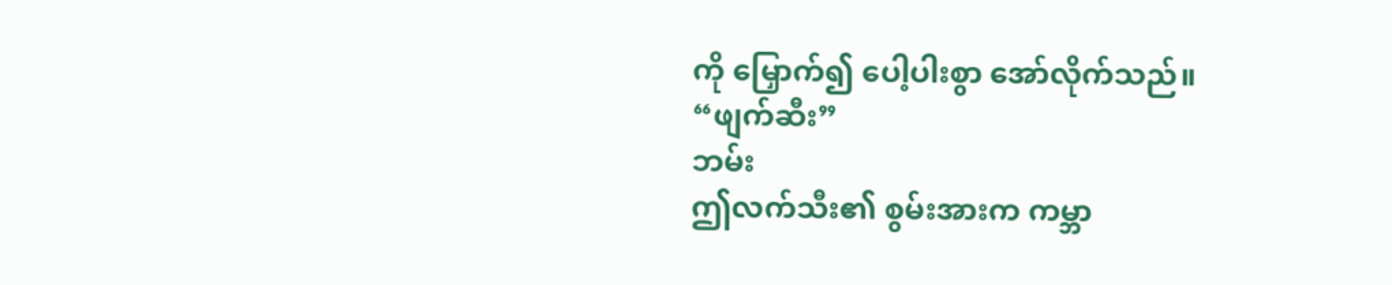ကို မြှောက်၍ ပေါ့ပါးစွာ အော်လိုက်သည်။
“ဖျက်ဆီး”
ဘမ်း
ဤလက်သီး၏ စွမ်းအားက ကမ္ဘာ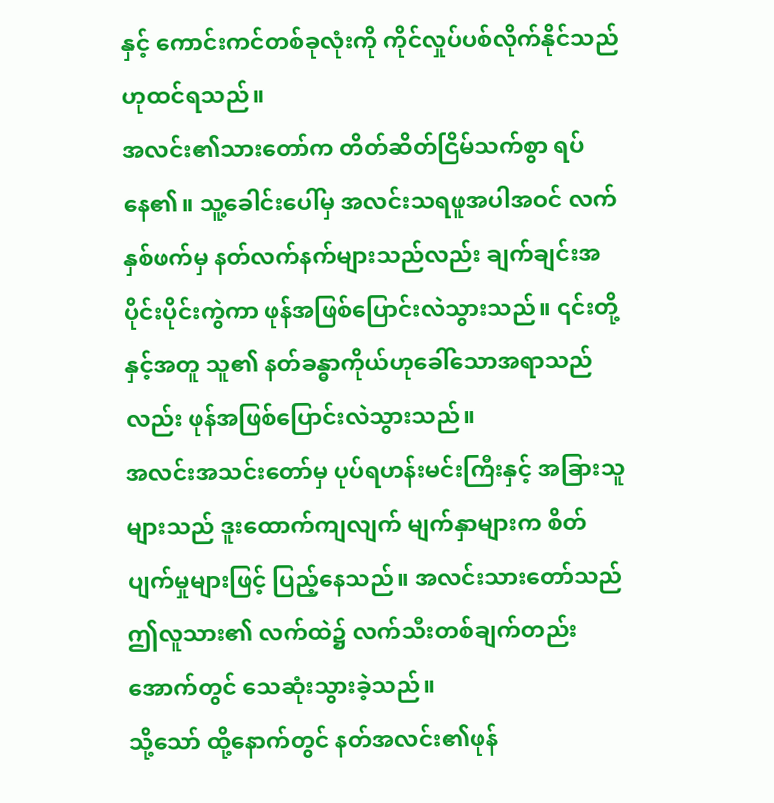နှင့် ကောင်းကင်တစ်ခုလုံးကို ကိုင်လှုပ်ပစ်လိုက်နိုင်သည်ဟုထင်ရသည်။
အလင်း၏သားတော်က တိတ်ဆိတ်ငြိမ်သက်စွာ ရပ်နေ၏။ သူ့ခေါင်းပေါ်မှ အလင်းသရဖူအပါအဝင် လက်နှစ်ဖက်မှ နတ်လက်နက်များသည်လည်း ချက်ချင်းအပိုင်းပိုင်းကွဲကာ ဖုန်အဖြစ်ပြောင်းလဲသွားသည်။ ၎င်းတို့နှင့်အတူ သူ၏ နတ်ခန္ဓာကိုယ်ဟုခေါ်သောအရာသည်လည်း ဖုန်အဖြစ်ပြောင်းလဲသွားသည်။
အလင်းအသင်းတော်မှ ပုပ်ရဟန်းမင်းကြီးနှင့် အခြားသူများသည် ဒူးထောက်ကျလျက် မျက်နှာများက စိတ်ပျက်မှုများဖြင့် ပြည့်နေသည်။ အလင်းသားတော်သည် ဤလူသား၏ လက်ထဲ၌ လက်သီးတစ်ချက်တည်းအောက်တွင် သေဆုံးသွားခဲ့သည်။
သို့သော် ထို့နောက်တွင် နတ်အလင်း၏ဖုန်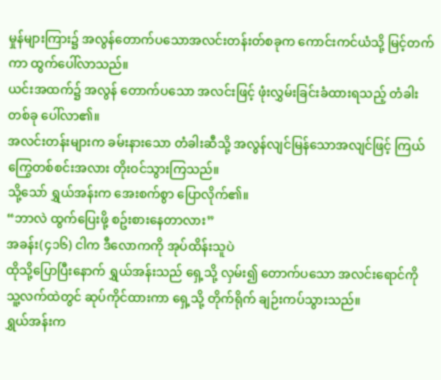မှုန်များကြား၌ အလွန်တောက်ပသောအလင်းတန်းတ်စခုက ကောင်းကင်ယံသို့ မြင့်တက်ကာ ထွက်ပေါ်လာသည်။
ယင်းအထက်၌ အလွန် တောက်ပသော အလင်းဖြင့် ဖုံးလွှမ်းခြင်းခံထားရသည့် တံခါးတစ်ခု ပေါ်လာ၏။
အလင်းတန်းများက ခမ်းနားသော တံခါးဆီသို့ အလွန်လျင်မြန်သောအလျင်ဖြင့် ကြယ်ကြွေတစ်စင်းအလား တိုးဝင်သွားကြသည်။
သို့သော် ရွှယ်အန်းက အေးစက်စွာ ပြောလိုက်၏။
“ဘာလဲ ထွက်ပြေးဖို့ စဥ်းစားနေတာလား”
အခန်း(၄၁၆) ငါက ဒီလောကကို အုပ်ထိန်းသူပဲ
ထိုသို့ပြောပြီးနောက် ရွှယ်အန်းသည် ရှေ့သို့ လှမ်း၍ တောက်ပသော အလင်းရောင်ကို သူ့လက်ထဲတွင် ဆုပ်ကိုင်ထားကာ ရှေ့သို့ တိုက်ရိုက် ချဉ်းကပ်သွားသည်။
ရွှယ်အန်းက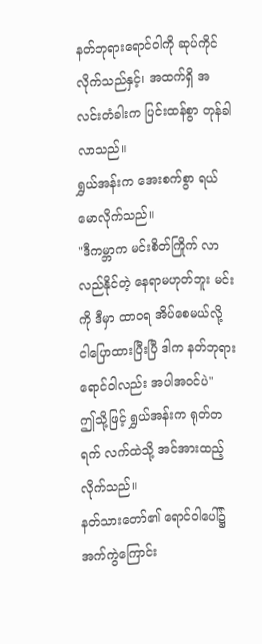နတ်ဘုရားရောင်ဝါကို ဆုပ်ကိုင်လိုက်သည်နှင့်၊ အထက်ရှိ အလင်းတံခါးက ပြင်းထန်စွာ တုန်ခါလာသည်။
ရွှယ်အန်းက အေးစက်စွာ ရယ်မောလိုက်သည်။
"ဒီကမ္ဘာက မင်းစိတ်ကြိုက် လာလည်နိုင်တဲ့ နေရာမဟုတ်ဘူး မင်းကို ဒီမှာ ထာဝရ အိပ်စေမယ်လို့ ငါပြောထားပြီးပြီ ဒါက နတ်ဘုရားရောင်ဝါလည်း အပါအဝင်ပဲ"
ဤသို့ဖြင့် ရွှယ်အန်းက ရုတ်တရက် လက်ထဲသို့ အင်အားထည့်လိုက်သည်။
နတ်သားတော်၏ ရောင်ဝါပေါ်၌ အက်ကွဲကြောင်း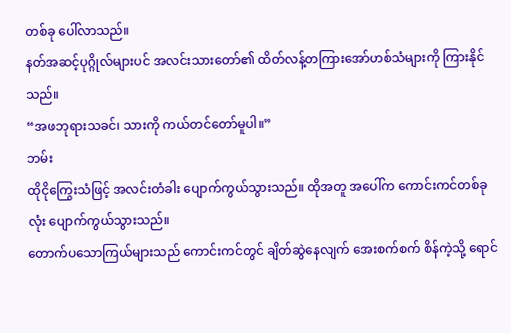တစ်ခု ပေါ်လာသည်။
နတ်အဆင့်ပုဂ္ဂိုလ်များပင် အလင်းသားတော်၏ ထိတ်လန့်တကြားအော်ဟစ်သံများကို ကြားနိုင်သည်။
“အဖဘုရားသခင်၊ သားကို ကယ်တင်တော်မူပါ။”
ဘမ်း
ထိုငိုကြွေးသံဖြင့် အလင်းတံခါး ပျောက်ကွယ်သွားသည်။ ထိုအတူ အပေါ်က ကောင်းကင်တစ်ခုလုံး ပျောက်ကွယ်သွားသည်။
တောက်ပသောကြယ်များသည် ကောင်းကင်တွင် ချိတ်ဆွဲနေလျက် အေးစက်စက် စိန်ကဲ့သို့ ရောင်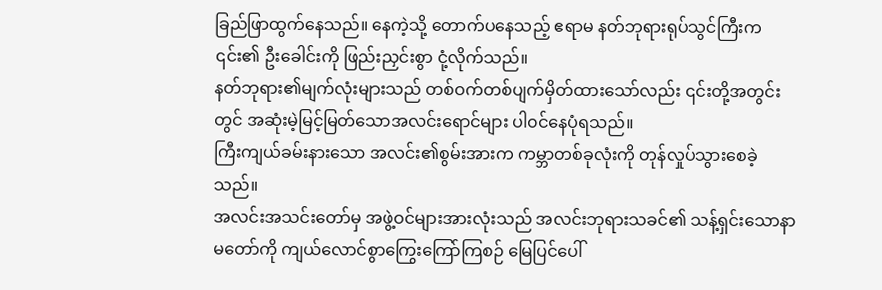ခြည်ဖြာထွက်နေသည်။ နေကဲ့သို့ တောက်ပနေသည့် ဧရာမ နတ်ဘုရားရုပ်သွင်ကြီးက ၎င်း၏ ဦးခေါင်းကို ဖြည်းညှင်းစွာ ငုံ့လိုက်သည်။
နတ်ဘုရား၏မျက်လုံးများသည် တစ်ဝက်တစ်ပျက်မှိတ်ထားသော်လည်း ၎င်းတို့အတွင်းတွင် အဆုံးမဲ့မြင့်မြတ်သောအလင်းရောင်များ ပါ၀င်နေပုံရသည်။
ကြီးကျယ်ခမ်းနားသော အလင်း၏စွမ်းအားက ကမ္ဘာတစ်ခုလုံးကို တုန်လှုပ်သွားစေခဲ့သည်။
အလင်းအသင်းတော်မှ အဖွဲ့ဝင်များအားလုံးသည် အလင်းဘုရားသခင်၏ သန့်ရှင်းသောနာမတော်ကို ကျယ်လောင်စွာကြွေးကြော်ကြစဉ် မြေပြင်ပေါ်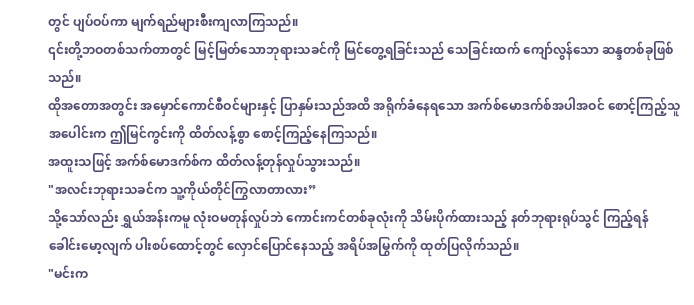တွင် ပျပ်ဝပ်ကာ မျက်ရည်များစီးကျလာကြသည်။
၎င်းတို့ဘဝတစ်သက်တာတွင် မြင့်မြတ်သောဘုရားသခင်ကို မြင်တွေ့ရခြင်းသည် သေခြင်းထက် ကျော်လွန်သော ဆန္ဒတစ်ခုဖြစ်သည်။
ထိုအတောအတွင်း အမှောင်ကောင်စီဝင်များနှင့် ပြာနှမ်းသည်အထိ အရိုက်ခံနေရသော အက်စ်မောဒက်စ်အပါအဝင် စောင့်ကြည့်သူအပေါင်းက ဤမြင်ကွင်းကို ထိတ်လန့်စွာ စောင့်ကြည့်နေကြသည်။
အထူးသဖြင့် အက်စ်မောဒက်စ်က ထိတ်လန့်တုန်လှုပ်သွားသည်။
"အလင်းဘုရားသခင်က သူ့ကိုယ်တိုင်ကြွလာတာလား”
သို့သော်လည်း ရွှယ်အန်းကမူ လုံးဝမတုန်လှုပ်ဘဲ ကောင်းကင်တစ်ခုလုံးကို သိမ်းပိုက်ထားသည့် နတ်ဘုရားရုပ်သွင် ကြည့်ရန် ခေါင်းမော့လျက် ပါးစပ်ထောင့်တွင် လှောင်ပြောင်နေသည့် အရိပ်အမြွက်ကို ထုတ်ပြလိုက်သည်။
"မင်းက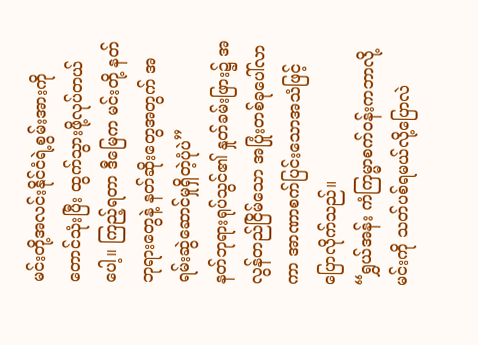မင်းတို့အလင်းနိုင်ငံရဲ့စွမ်းအားကိုတောင်သုံးပြီး ထွက်သွားဖို့လုပ်တယ်ပေါ့။ ကြည့်ရတာ ဒီမြေက မင်းတို့ နတ်ဘုရားတွေနဲ့ နတ်ဆိုးတွေအတွက် အရမ်းဆွဲဆောင်မှုရှိတဲ့ပုံပဲ”
နတ်ဘုရားရုပ်သွင်၏ နှုတ်ခမ်းဖြား၌ အလွန်တည်ငြိမ်သော အပြုံးတစ်ခုပေါ်လာကာ အာဏာစက်ပြင်းသောအသံဖြင့် ပြောလိုက်သည်။
“ရွှယ်အန်း ကံကြမ္မာစက်ဝန်းကဘာလို့ မင်းကို သတ်ပစ်ရမယ်လို့ပြောလဲ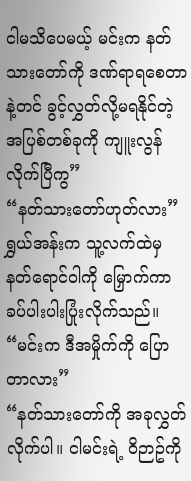ငါမသိပေမယ့် မင်းက နတ်သားတော်ကို ဒဏ်ရာရစေတာနဲ့တင် ခွင့်လွှတ်လို့မရနိုင်တဲ့ အပြစ်တစ်ခုကို ကျူးလွန်လိုက်ပြီကွ”
“နတ်သားတော်ဟုတ်လား” ရွှယ်အန်းက သူ့လက်ထဲမှ နတ်ရောင်ဝါကို မြှောက်ကာ ခပ်ပါးပါးပြုံးလိုက်သည်။
“မင်းက ဒီအမှိုက်ကို ပြောတာလား”
“နတ်သားတော်ကို အခုလွှတ်လိုက်ပါ။ ငါမင်းရဲ့ ဝိဉာဥ်ကို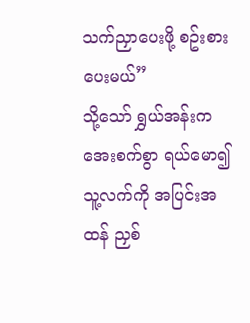သက်ညှာပေးဖို့ စဥ်းစားပေးမယ်”
သို့သော် ရွှယ်အန်းက အေးစက်စွာ ရယ်မော၍ သူ့လက်ကို အပြင်းအထန် ညှစ်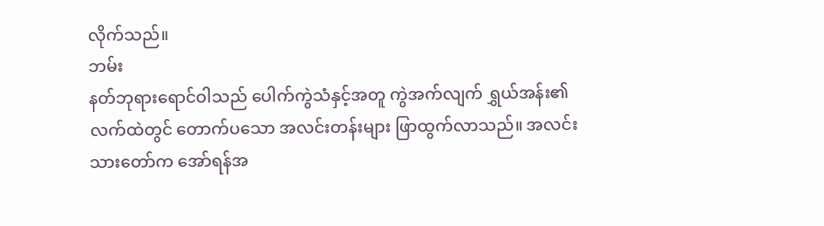လိုက်သည်။
ဘမ်း
နတ်ဘုရားရောင်ဝါသည် ပေါက်ကွဲသံနှင့်အတူ ကွဲအက်လျက် ရွှယ်အန်း၏ လက်ထဲတွင် တောက်ပသော အလင်းတန်းများ ဖြာထွက်လာသည်။ အလင်းသားတော်က အော်ရန်အ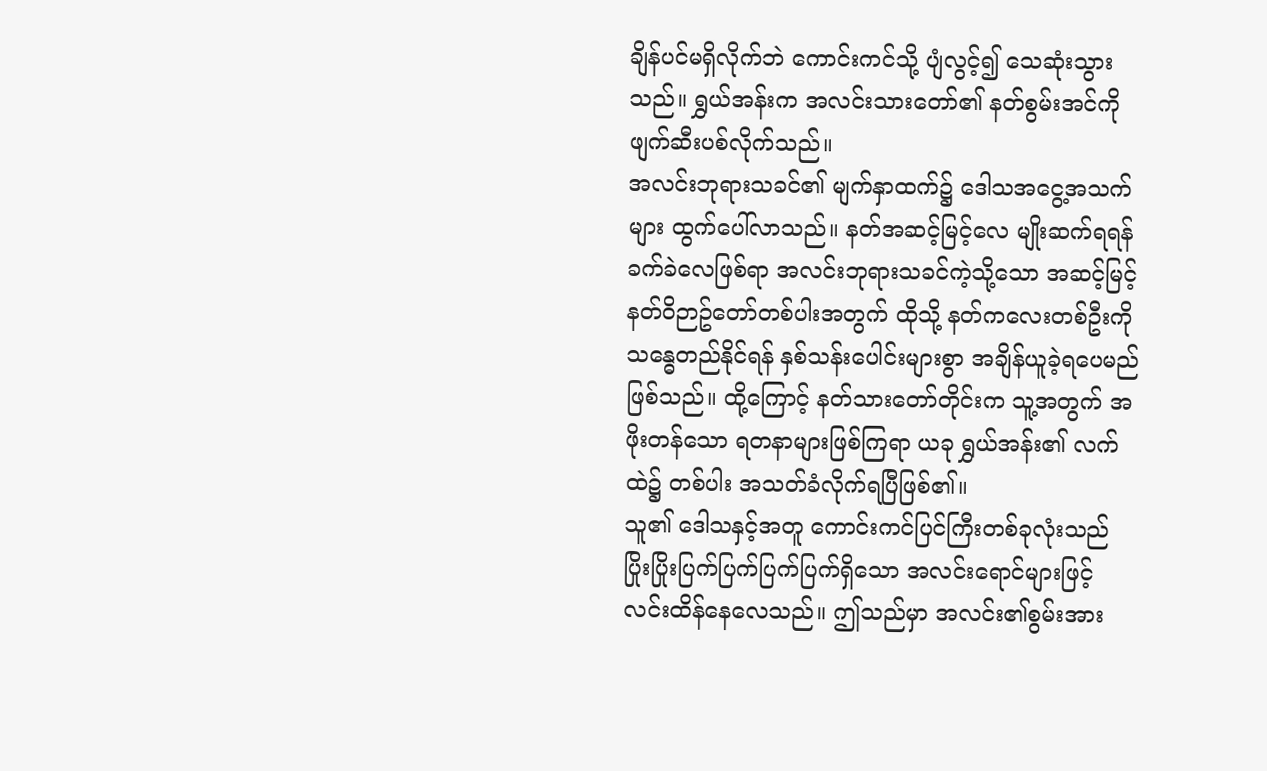ချိန်ပင်မရှိလိုက်ဘဲ ကောင်းကင်သို့ ပျံလွင့်၍ သေဆုံးသွားသည်။ ရွှယ်အန်းက အလင်းသားတော်၏ နတ်စွမ်းအင်ကို ဖျက်ဆီးပစ်လိုက်သည်။
အလင်းဘုရားသခင်၏ မျက်နှာထက်၌ ဒေါသအငွေ့အသက်များ ထွက်ပေါ်လာသည်။ နတ်အဆင့်မြင့်လေ မျိုးဆက်ရရန် ခက်ခဲလေဖြစ်ရာ အလင်းဘုရားသခင်ကဲ့သို့သော အဆင့်မြင့် နတ်ဝိဉာဥ်တော်တစ်ပါးအတွက် ထိုသို့ နတ်ကလေးတစ်ဦးကို သန္ဓေတည်နိုင်ရန် နှစ်သန်းပေါင်းများစွာ အချိန်ယူခဲ့ရပေမည်ဖြစ်သည်။ ထို့ကြောင့် နတ်သားတော်တိုင်းက သူ့အတွက် အဖိုးတန်သော ရတနာများဖြစ်ကြရာ ယခု ရွှယ်အန်း၏ လက်ထဲ၌ တစ်ပါး အသတ်ခံလိုက်ရပြီဖြစ်၏။
သူ၏ ဒေါသနှင့်အတူ ကောင်းကင်ပြင်ကြီးတစ်ခုလုံးသည် ပြိုးပြိုးပြက်ပြက်ပြက်ပြက်ရှိသော အလင်းရောင်များဖြင့် လင်းထိန်နေလေသည်။ ဤသည်မှာ အလင်း၏စွမ်းအား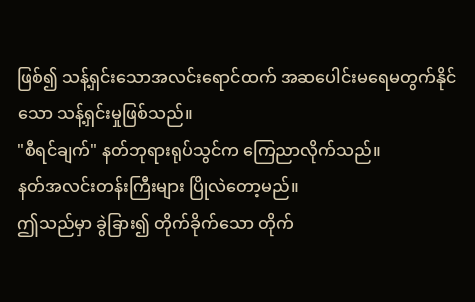ဖြစ်၍ သန့်ရှင်းသောအလင်းရောင်ထက် အဆပေါင်းမရေမတွက်နိုင်သော သန့်ရှင်းမှုဖြစ်သည်။
"စီရင်ချက်" နတ်ဘုရားရုပ်သွင်က ကြေညာလိုက်သည်။
နတ်အလင်းတန်းကြီးများ ပြိုလဲတော့မည်။
ဤသည်မှာ ခွဲခြား၍ တိုက်ခိုက်သော တိုက်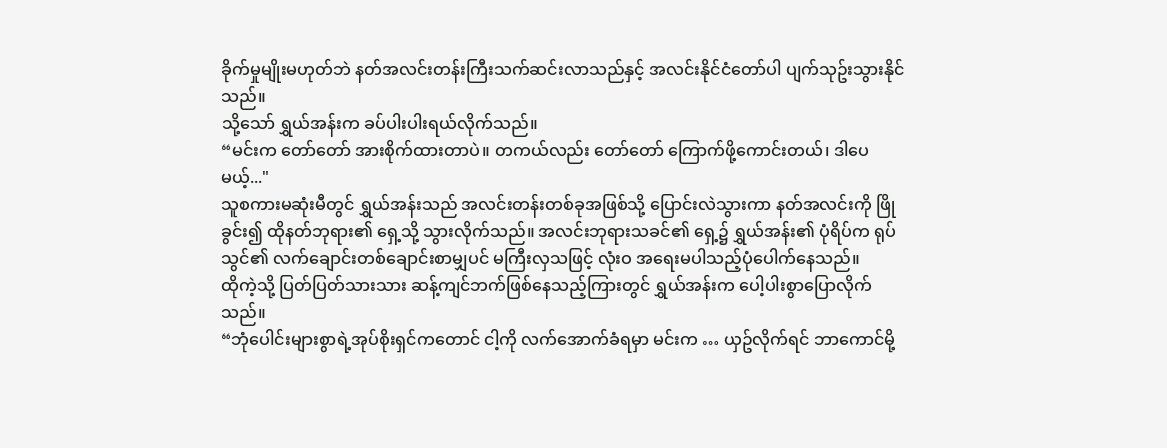ခိုက်မှုမျိုးမဟုတ်ဘဲ နတ်အလင်းတန်းကြီးသက်ဆင်းလာသည်နှင့် အလင်းနိုင်ငံတော်ပါ ပျက်သုဥ်းသွားနိုင်သည်။
သို့သော် ရွှယ်အန်းက ခပ်ပါးပါးရယ်လိုက်သည်။
“မင်းက တော်တော် အားစိုက်ထားတာပဲ။ တကယ်လည်း တော်တော် ကြောက်ဖို့ကောင်းတယ်၊ ဒါပေမယ့်..."
သူစကားမဆုံးမီတွင် ရွှယ်အန်းသည် အလင်းတန်းတစ်ခုအဖြစ်သို့ ပြောင်းလဲသွားကာ နတ်အလင်းကို ဖြိုခွင်း၍ ထိုနတ်ဘုရား၏ ရှေ့သို့ သွားလိုက်သည်။ အလင်းဘုရားသခင်၏ ရှေ့၌ ရွှယ်အန်း၏ ပုံရိပ်က ရုပ်သွင်၏ လက်ချောင်းတစ်ချောင်းစာမျှပင် မကြီးလှသဖြင့် လုံးဝ အရေးမပါသည့်ပုံပေါက်နေသည်။
ထိုကဲ့သို့ ပြတ်ပြတ်သားသား ဆန့်ကျင်ဘက်ဖြစ်နေသည့်ကြားတွင် ရွှယ်အန်းက ပေါ့ပါးစွာပြောလိုက်သည်။
“ဘုံပေါင်းများစွာရဲ့အုပ်စိုးရှင်ကတောင် ငါ့ကို လက်အောက်ခံရမှာ မင်းက … ယှဥ်လိုက်ရင် ဘာကောင်မို့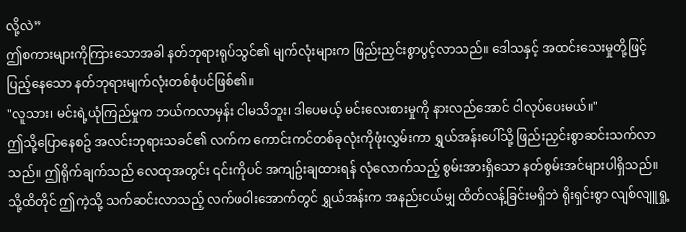လို့လဲ”
ဤစကားများကိုကြားသောအခါ နတ်ဘုရားရုပ်သွင်၏ မျက်လုံးများက ဖြည်းညှင်းစွာပွင့်လာသည်။ ဒေါသနှင့် အထင်းသေးမှုတို့ဖြင့် ပြည့်နေသော နတ်ဘုရားမျက်လုံးတစ်စုံပင်ဖြစ်၏။
"လူသား၊ မင်းရဲ့ယုံကြည်မှုက ဘယ်ကလာမှန်း ငါမသိဘူး၊ ဒါပေမယ့် မင်းလေးစားမှုကို နားလည်အောင် ငါလုပ်ပေးမယ်။"
ဤသို့ပြောနေစဥ် အလင်းဘုရားသခင်၏ လက်က ကောင်းကင်တစ်ခုလုံးကိုဖုံးလွှမ်းကာ ရွှယ်အန်းပေါ်သို့ ဖြည်းညှင်းစွာဆင်းသက်လာသည်။ ဤရိုက်ချက်သည် လေထုအတွင်း ၎င်းကိုပင် အကျဥ်းချထားရန် လုံလောက်သည့် စွမ်းအားရှိသော နတ်စွမ်းအင်များပါရှိသည်။ သို့ထိတိုင် ဤကဲ့သို့ သက်ဆင်းလာသည့် လက်ဖဝါးအောက်တွင် ရွှယ်အန်းက အနည်းငယ်မျှ ထိတ်လန့်ခြင်းမရှိဘဲ ရိုးရှင်းစွာ လျစ်လျူရှု့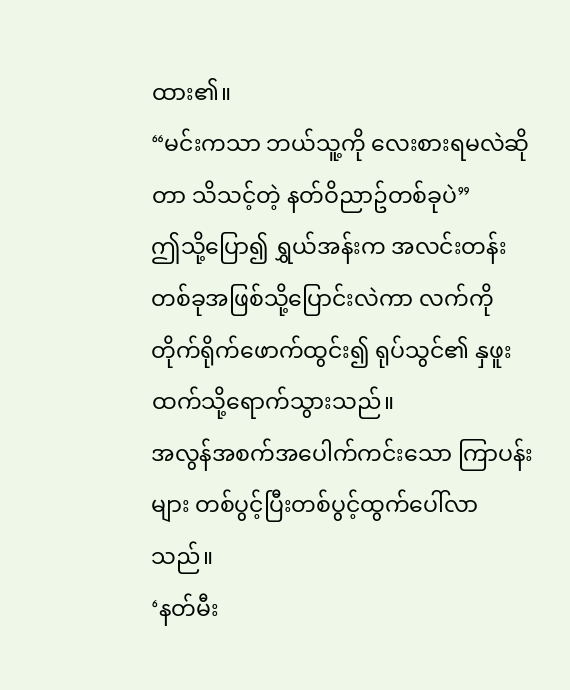ထား၏။
“မင်းကသာ ဘယ်သူ့ကို လေးစားရမလဲဆိုတာ သိသင့်တဲ့ နတ်ဝိညာဥ်တစ်ခုပဲ”
ဤသို့ပြော၍ ရွှယ်အန်းက အလင်းတန်းတစ်ခုအဖြစ်သို့ပြောင်းလဲကာ လက်ကို တိုက်ရိုက်ဖောက်ထွင်း၍ ရုပ်သွင်၏ နှဖူးထက်သို့ရောက်သွားသည်။
အလွန်အစက်အပေါက်ကင်းသော ကြာပန်းများ တစ်ပွင့်ပြီးတစ်ပွင့်ထွက်ပေါ်လာသည်။
‘နတ်မီး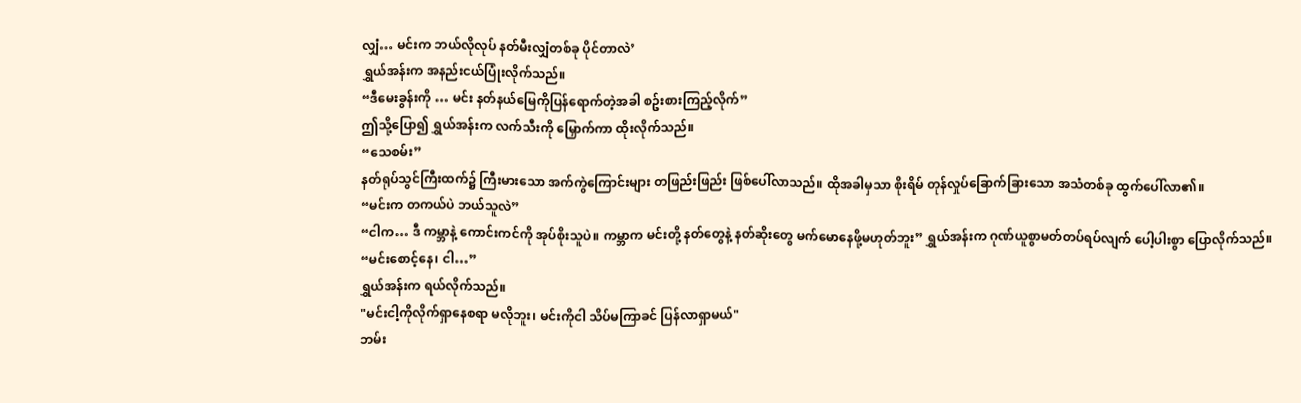လျှံ… မင်းက ဘယ်လိုလုပ် နတ်မီးလျှံတစ်ခု ပိုင်တာလဲ’
ရွှယ်အန်းက အနည်းငယ်ပြုံးလိုက်သည်။
“ဒီမေးခွန်းကို … မင်း နတ်နယ်မြေကိုပြန်ရောက်တဲ့အခါ စဥ်းစားကြည့်လိုက်”
ဤသို့ပြော၍ ရွှယ်အန်းက လက်သီးကို မြှောက်ကာ ထိုးလိုက်သည်။
“သေစမ်း”
နတ်ရုပ်သွင်ကြီးထက်၌ ကြီးမားသော အက်ကွဲကြောင်းများ တဖြည်းဖြည်း ဖြစ်ပေါ်လာသည်။ ထိုအခါမှသာ စိုးရိမ် တုန်လှုပ်ခြောက်ခြားသော အသံတစ်ခု ထွက်ပေါ်လာ၏။
“မင်းက တကယ်ပဲ ဘယ်သူလဲ”
“ငါက… ဒီ ကမ္ဘာနဲ့ ကောင်းကင်ကို အုပ်စိုးသူပဲ။ ကမ္ဘာက မင်းတို့ နတ်တွေနဲ့ နတ်ဆိုးတွေ မက်မောနေဖို့မဟုတ်ဘူး” ရွှယ်အန်းက ဂုဏ်ယူစွာမတ်တပ်ရပ်လျက် ပေါ့ပါးစွာ ပြောလိုက်သည်။
“မင်းစောင့်နေ၊ ငါ…”
ရွှယ်အန်းက ရယ်လိုက်သည်။
"မင်းငါ့ကိုလိုက်ရှာနေစရာ မလိုဘူး၊ မင်းကိုငါ သိပ်မကြာခင် ပြန်လာရှာမယ်"
ဘမ်း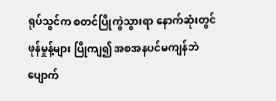ရုပ်သွင်က စတင်ပြိုကွဲသွားရာ နောက်ဆုံးတွင် ဖုန်မှုန့်များ ပြိုကျ၍ အစအနပင်မကျန်ဘဲ ပျောက်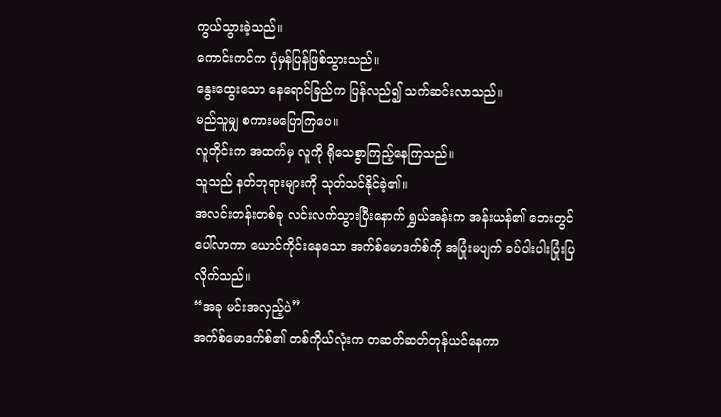ကွယ်သွားခဲ့သည်။
ကောင်းကင်က ပုံမှန်ပြန်ဖြစ်သွားသည်။
နွေးထွေးသော နေရောင်ခြည်က ပြန်လည်၍ သက်ဆင်းလာသည်။
မည်သူမျှ စကားမပြောကြပေ။
လူတိုင်းက အထက်မှ လူကို ရိုသေစွာကြည့်နေကြသည်။
သူသည် နတ်ဘုရားများကို သုတ်သင်နိုင်ခဲ့၏။
အလင်းတန်းတစ်ခု လင်းလက်သွားပြီးနောက် ရွှယ်အန်းက အန်းယန်၏ ဘေးတွင်ပေါ်လာကာ ယောင်ကိုင်းနေသော အက်စ်မောဒက်စ်ကို အပြုံးမပျက် ခပ်ပါးပါးပြုံးပြလိုက်သည်။
“အခု မင်းအလှည့်ပဲ”
အက်စ်မောဒက်စ်၏ တစ်ကိုယ်လုံးက တဆတ်ဆတ်တုန်ယင်နေကာ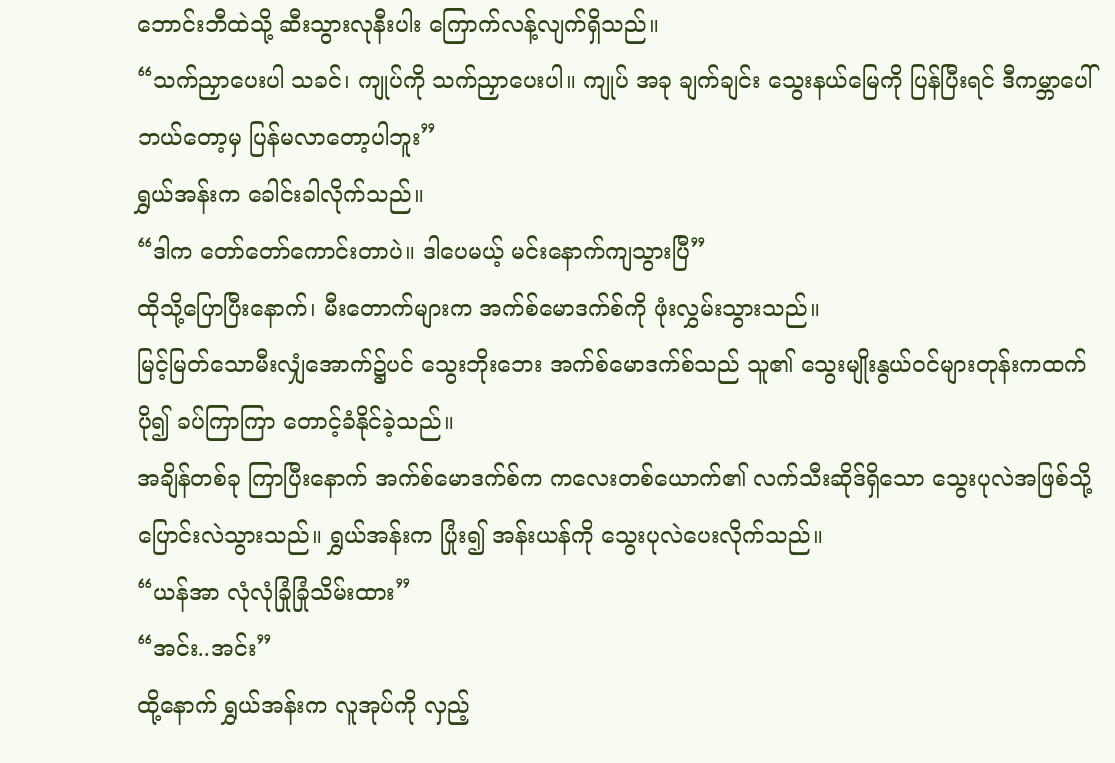ဘောင်းဘီထဲသို့ ဆီးသွားလုနီးပါး ကြောက်လန့်လျက်ရှိသည်။
“သက်ညှာပေးပါ သခင်၊ ကျုပ်ကို သက်ညှာပေးပါ။ ကျုပ် အခု ချက်ချင်း သွေးနယ်မြေကို ပြန်ပြီးရင် ဒီကမ္ဘာပေါ် ဘယ်တော့မှ ပြန်မလာတော့ပါဘူး”
ရွှယ်အန်းက ခေါင်းခါလိုက်သည်။
“ဒါက တော်တော်ကောင်းတာပဲ။ ဒါပေမယ့် မင်းနောက်ကျသွားပြီ”
ထိုသို့ပြောပြီးနောက်၊ မီးတောက်များက အက်စ်မောဒက်စ်ကို ဖုံးလွှမ်းသွားသည်။
မြင့်မြတ်သောမီးလျှံအောက်၌ပင် သွေးဘိုးဘေး အက်စ်မောဒက်စ်သည် သူ၏ သွေးမျိုးနွယ်ဝင်များတုန်းကထက် ပို၍ ခပ်ကြာကြာ တောင့်ခံနိုင်ခဲ့သည်။
အချိန်တစ်ခု ကြာပြီးနောက် အက်စ်မောဒက်စ်က ကလေးတစ်ယောက်၏ လက်သီးဆိုဒ်ရှိသော သွေးပုလဲအဖြစ်သို့ ပြောင်းလဲသွားသည်။ ရွှယ်အန်းက ပြုံး၍ အန်းယန်ကို သွေးပုလဲပေးလိုက်သည်။
“ယန်အာ လုံလုံခြုံခြုံသိမ်းထား”
“အင်း..အင်း”
ထို့နောက် ရွှယ်အန်းက လူအုပ်ကို လှည့်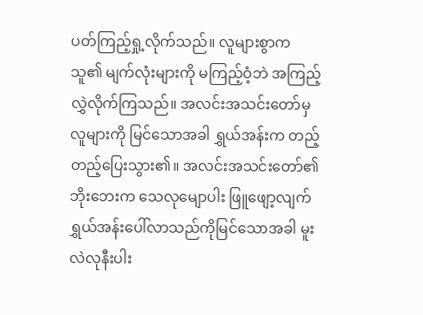ပတ်ကြည့်ရှု့လိုက်သည်။ လူများစွာက သူ၏ မျက်လုံးများကို မကြည့်ဝံ့ဘဲ အကြည့်လွှဲလိုက်ကြသည်။ အလင်းအသင်းတော်မှ လူများကို မြင်သောအခါ ရွှယ်အန်းက တည့်တည့်ပြေးသွား၏။ အလင်းအသင်းတော်၏ ဘိုးဘေးက သေလုမျောပါး ဖြူဖျော့လျက် ရွှယ်အန်းပေါ်လာသည်ကိုမြင်သောအခါ မူးလဲလုနီးပါး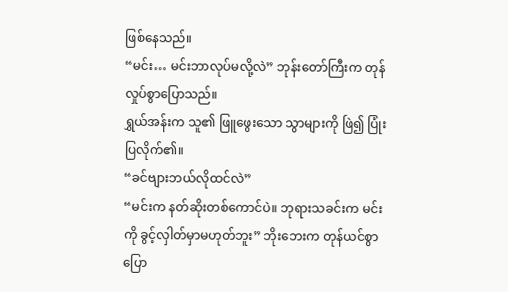ဖြစ်နေသည်။
“မင်း… မင်းဘာလုပ်မလို့လဲ” ဘုန်းတော်ကြီးက တုန်လှုပ်စွာပြောသည်။
ရွှယ်အန်းက သူ၏ ဖြူဖွေးသော သွာများကို ဖြဲ၍ ပြုံးပြလိုက်၏။
“ခင်ဗျားဘယ်လိုထင်လဲ”
“မင်းက နတ်ဆိုးတစ်ကောင်ပဲ။ ဘုရားသခင်းက မင်းကို ခွင့်လှါတ်မှာမဟုတ်ဘူး” ဘိုးဘေးက တုန်ယင်စွာပြော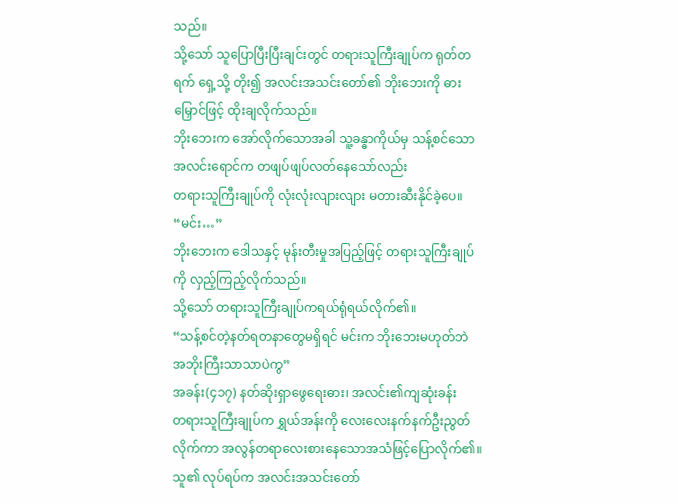သည်။
သို့သော် သူပြောပြီးပြီးချင်းတွင် တရားသူကြီးချုပ်က ရုတ်တရက် ရှေ့သို့ တိုး၍ အလင်းအသင်းတော်၏ ဘိုးဘေးကို ဓားမြှောင်ဖြင့် ထိုးချလိုက်သည်။
ဘိုးဘေးက အော်လိုက်သောအခါ သူ့ခန္ဓာကိုယ်မှ သန့်စင်သောအလင်းရောင်က တဖျပ်ဖျပ်လတ်နေသော်လည်း
တရားသူကြီးချုပ်ကို လုံးလုံးလျားလျား မတားဆီးနိုင်ခဲ့ပေ။
“မင်း…”
ဘိုးဘေးက ဒေါသနှင့် မုန်းတီးမှုအပြည့်ဖြင့် တရားသူကြီးချုပ်ကို လှည့်ကြည့်လိုက်သည်။
သို့သော် တရားသူကြီးချုပ်ကရယ်ရုံရယ်လိုက်၏။
“သန့်စင်တဲ့နတ်ရတနာတွေမရှိရင် မင်းက ဘိုးဘေးမဟုတ်ဘဲ အဘိုးကြီးသာသာပဲကွ”
အခန်း(၄၁၇) နတ်ဆိုးရှာဖွေရေးဓား၊ အလင်း၏ကျဆုံးခန်း
တရားသူကြီးချုပ်က ရွှယ်အန်းကို လေးလေးနက်နက်ဦးညွတ်လိုက်ကာ အလွန်တရာလေးစားနေသောအသံဖြင့်ပြောလိုက်၏။ သူ၏ လုပ်ရပ်က အလင်းအသင်းတော်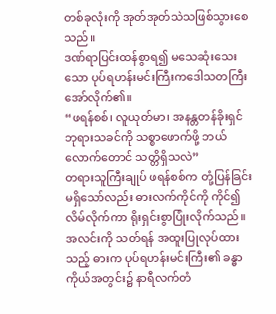တစ်ခုလုံးကို အုတ်အုတ်သဲသဖြစ်သွားစေသည်။
ဒဏ်ရာပြင်းထန်စွာရ၍ မသေဆုံးသေးသော ပုပ်ရဟန်းမင်းကြီးကဒေါသတကြီးအော်လိုက်၏။
“ဖရန်စစ်၊ လူယုတ်မာ၊ အနန္တတန်ခိုးရှင် ဘုရားသခင်ကို သစ္စာဖောက်ဖို့ ဘယ်လောက်တောင် သတ္တိရှိသလဲ”
တရားသူကြီးချုပ် ဖရန်စစ်က တုံ့ပြန်ခြင်းမရှိသော်လည်း ဓားလက်ကိုင်ကို ကိုင်၍ လိမ်လိုက်ကာ ရိုးရှင်းစွာပြုံးလိုက်သည်။ အလင်းကို သတ်ရန် အထူးပြုလုပ်ထားသည့် ဓားက ပုပ်ရဟန်းမင်းကြီး၏ ခန္ဓာကိုယ်အတွင်း၌ နာရီလက်တံ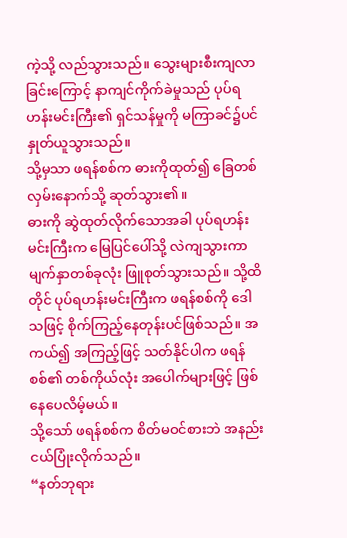ကဲ့သို့ လည်သွားသည်။ သွေးများစီးကျလာခြင်းကြောင့် နာကျင်ကိုက်ခဲမှုသည် ပုပ်ရဟန်းမင်းကြီး၏ ရှင်သန်မှုကို မကြာခင်၌ပင် နှုတ်ယူသွားသည်။
သို့မှသာ ဖရန်စစ်က ဓားကိုထုတ်၍ ခြေတစ်လှမ်းနောက်သို့ ဆုတ်သွား၏။
ဓားကို ဆွဲထုတ်လိုက်သောအခါ ပုပ်ရဟန်းမင်းကြီးက မြေပြင်ပေါ်သို့ လဲကျသွားကာ မျက်နှာတစ်ခုလုံး ဖြူစုတ်သွားသည်။ သို့ထိတိုင် ပုပ်ရဟန်းမင်းကြီးက ဖရန်စစ်ကို ဒေါသဖြင့် စိုက်ကြည့်နေတုန်းပင်ဖြစ်သည်။ အကယ်၍ အကြည့်ဖြင့် သတ်နိုင်ပါက ဖရန်စစ်၏ တစ်ကိုယ်လုံး အပေါက်များဖြင့် ဖြစ်နေပေလိမ့်မယ်။
သို့သော် ဖရန်စစ်က စိတ်မဝင်စားဘဲ အနည်းငယ်ပြုံးလိုက်သည်။
“နတ်ဘုရား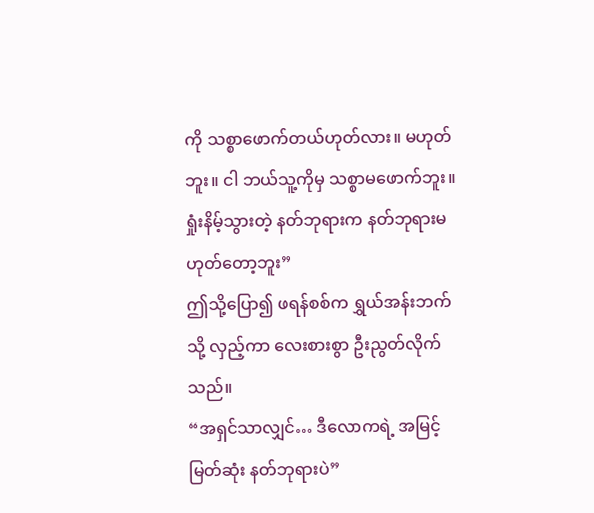ကို သစ္စာဖောက်တယ်ဟုတ်လား။ မဟုတ်ဘူး။ ငါ ဘယ်သူ့ကိုမှ သစ္စာမဖောက်ဘူး။ ရှုံးနိမ့်သွားတဲ့ နတ်ဘုရားက နတ်ဘုရားမဟုတ်တော့ဘူး”
ဤသို့ပြော၍ ဖရန်စစ်က ရွှယ်အန်းဘက်သို့ လှည့်ကာ လေးစားစွာ ဦးညွတ်လိုက်သည်။
“အရှင်သာလျှင်… ဒီလောကရဲ့ အမြင့်မြတ်ဆုံး နတ်ဘုရားပဲ”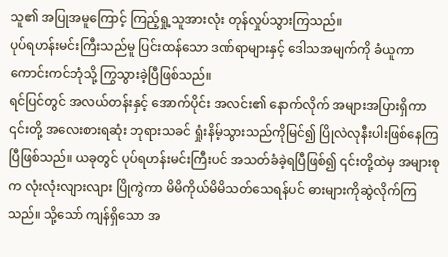သူ၏ အပြုအမူကြောင့် ကြည့်ရှု့သူအားလုံး တုန်လှုပ်သွားကြသည်။
ပုပ်ရဟန်းမင်းကြီးသည်မူ ပြင်းထန်သော ဒဏ်ရာများနှင့် ဒေါသအမျက်ကို ခံယူကာ ကောင်းကင်ဘုံသို့ ကြွသွားခဲ့ပြီဖြစ်သည်။
ရင်ပြင်တွင် အလယ်တန်းနှင့် အောက်ပိုင်း အလင်း၏ နောက်လိုက် အများအပြားရှိကာ ၎င်းတို့ အလေးစားရဆုံး ဘုရားသခင် ရှုံးနိမ့်သွားသည်ကိုမြင်၍ ပြိုလဲလုနီးပါးဖြစ်နေကြပြီဖြစ်သည်။ ယခုတွင် ပုပ်ရဟန်းမင်းကြီးပင် အသတ်ခံခဲ့ရပြီဖြစ်၍ ၎င်းတို့ထဲမှ အများစုက လုံးလုံးလျားလျား ပြိုကွဲကာ မိမိကိုယ်မိမိသတ်သေရန်ပင် ဓားများကိုဆွဲလိုက်ကြသည်။ သို့သော် ကျန်ရှိသော အ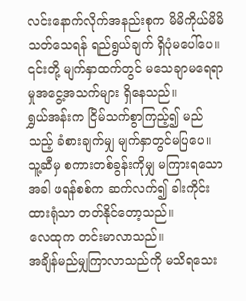လင်းနောက်လိုက်အနည်းစုက မိမိကိုယ်မိမိ သတ်သေရန် ရည်ရွယ်ချက် ရှိပုံမပေါ်ပေ။ ၎င်းတို့ မျက်နှာထက်တွင် မသေချာမရေရာမှုအငွေ့အသက်များ ရှိနေသည်။
ရွှယ်အန်းက ငြိမ်သက်စွာကြည့်၍ မည်သည့် ခံစားချက်မျှ မျက်နှာတွင်မပြပေ။ သူ့ဆီမှ စကားတစ်ခွန်းကိုမျှ မကြားရသောအခါ ဖရန်စစ်က ဆက်လက်၍ ခါးကိုင်းထားရုံသာ တတ်နိုင်တော့သည်။
လေထုက တင်းမာလာသည်။
အချိန်မည်မျှကြာလာသည်ကို မသိရသေး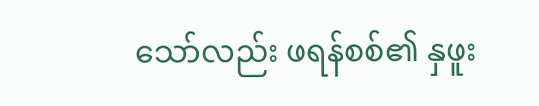သော်လည်း ဖရန်စစ်၏ နှဖူး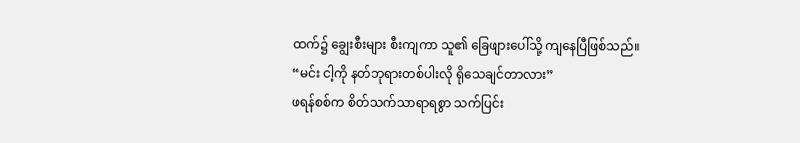ထက်၌ ချွေးစီးများ စီးကျကာ သူ၏ ခြေဖျားပေါ်သို့ ကျနေပြီဖြစ်သည်။
“မင်း ငါ့ကို နတ်ဘုရားတစ်ပါးလို ရိုသေချင်တာလား”
ဖရန်စစ်က စိတ်သက်သာရာရစွာ သက်ပြင်း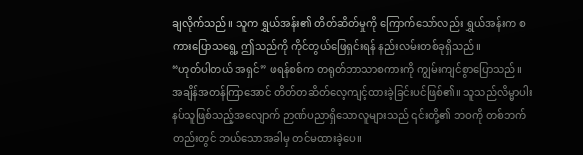ချလိုက်သည်။ သူက ရွှယ်အန်း၏ တိတ်ဆိတ်မှုကို ကြောက်သော်လည်း ရွှယ်အန်းက စကားပြောသရွေ့ ဤသည်ကို ကိုင်တွယ်ဖြေရှင်းရန် နည်းလမ်းတစ်ခုရှိသည်။
“ဟုတ်ပါတယ် အရှင်” ဖရန်စစ်က တရုတ်ဘာသာစကားကို ကျွမ်းကျင်စွာပြောသည်။
အချိန်အတန်ကြာအောင် တိတ်တဆိတ်လေ့ကျင့်ထားခဲ့ခြင်းပင်ဖြစ်၏။ သူသည်လိမ္မာပါးနပ်သူဖြစ်သည့်အလျောက် ဉာဏ်ပညာရှိသောလူများသည် ၎င်းတို့၏ ဘဝကို တစ်ဘက်တည်းတွင် ဘယ်သောအခါမှ တင်မထားခဲ့ပေ။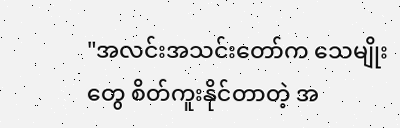"အလင်းအသင်းတော်က သေမျိုးတွေ စိတ်ကူးနိုင်တာတဲ့ အ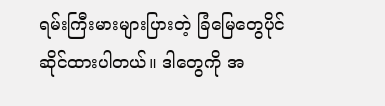ရမ်းကြီးမားများပြားတဲ့ ခြံမြေတွေပိုင်ဆိုင်ထားပါတယ်။ ဒါတွေကို အ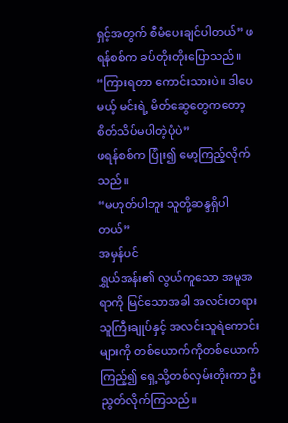ရှင့်အတွက် စီမံပေးချင်ပါတယ်” ဖရန်စစ်က ခပ်တိုးတိုးပြောသည်။
“ကြားရတာ ကောင်းသားပဲ။ ဒါပေမယ့် မင်းရဲ့ မိတ်ဆွေတွေကတော့ စိတ်သိပ်မပါတဲ့ပုံပဲ”
ဖရန်စစ်က ပြုံး၍ မော့ကြည့်လိုက်သည်။
“မဟုတ်ပါဘူး သူတို့ဆန္ဒရှိပါတယ်”
အမှန်ပင်
ရွှယ်အန်း၏ လွယ်ကူသော အမူအရာကို မြင်သောအခါ အလင်းတရားသူကြီးချုပ်နှင့် အလင်းသူရဲကောင်းများကို တစ်ယောက်ကိုတစ်ယောက်ကြည့်၍ ရှေ့သို့တစ်လှမ်းတိုးကာ ဦးညွတ်လိုက်ကြသည်။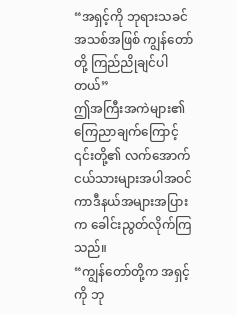“အရှင့်ကို ဘုရားသခင်အသစ်အဖြစ် ကျွန်တော်တို့ ကြည်ညိုချင်ပါတယ်”
ဤအကြီးအကဲများ၏ ကြေညာချက်ကြောင့် ၎င်းတို့၏ လက်အောက်ငယ်သားများအပါအဝင် ကာဒီနယ်အများအပြားက ခေါင်းညွတ်လိုက်ကြသည်။
“ကျွန်တော်တို့က အရှင့်ကို ဘု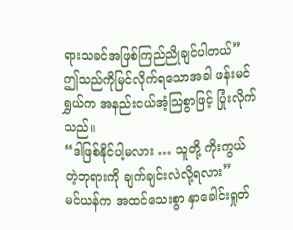ရားသခင်အဖြစ်ကြည်ညိုချင်ပါတယ်”
ဤသည်ကိုမြင်လိုက်ရသောအခါ ဖန်းမင်ရွှယ်က အနည်းငယ်အံ့သြစွာဖြင့် ပြုံးလိုက်သည်။
“ဒါဖြစ်နိုင်ပါ့မလား … သူတို့ ကိုးကွယ်တဲ့ဘုရားကို ချက်ချင်းလဲလို့ရလား”
မင်ယန်က အထင်သေးစွာ နှာခေါင်းရှုတ်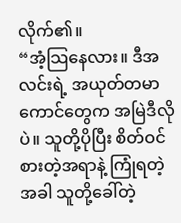လိုက်၏။
“အံ့သြနေလား။ ဒီအလင်းရဲ့ အယုတ်တမာကောင်တွေက အမြဲဒီလိုပဲ။ သူတို့ပိုပြီး စိတ်ဝင်စားတဲ့အရာနဲ့ ကြုံရတဲ့အခါ သူတို့ခေါ်တဲ့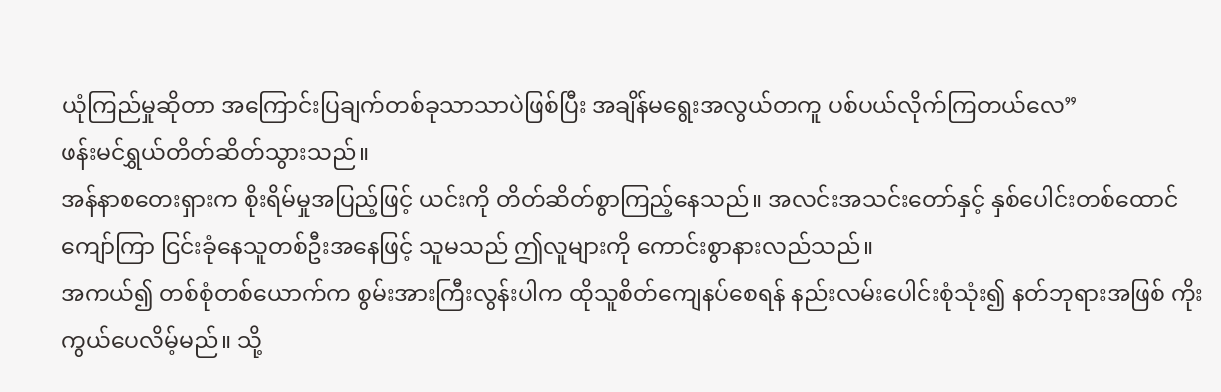ယုံကြည်မှုဆိုတာ အကြောင်းပြချက်တစ်ခုသာသာပဲဖြစ်ပြီး အချိန်မရွေးအလွယ်တကူ ပစ်ပယ်လိုက်ကြတယ်လေ”
ဖန်းမင်ရွှယ်တိတ်ဆိတ်သွားသည်။
အန်နာစတေးရှားက စိုးရိမ်မှုအပြည့်ဖြင့် ယင်းကို တိတ်ဆိတ်စွာကြည့်နေသည်။ အလင်းအသင်းတော်နှင့် နှစ်ပေါင်းတစ်ထောင်ကျော်ကြာ ငြင်းခုံနေသူတစ်ဦးအနေဖြင့် သူမသည် ဤလူများကို ကောင်းစွာနားလည်သည်။
အကယ်၍ တစ်စုံတစ်ယောက်က စွမ်းအားကြီးလွန်းပါက ထိုသူစိတ်ကျေနပ်စေရန် နည်းလမ်းပေါင်းစုံသုံး၍ နတ်ဘုရားအဖြစ် ကိုးကွယ်ပေလိမ့်မည်။ သို့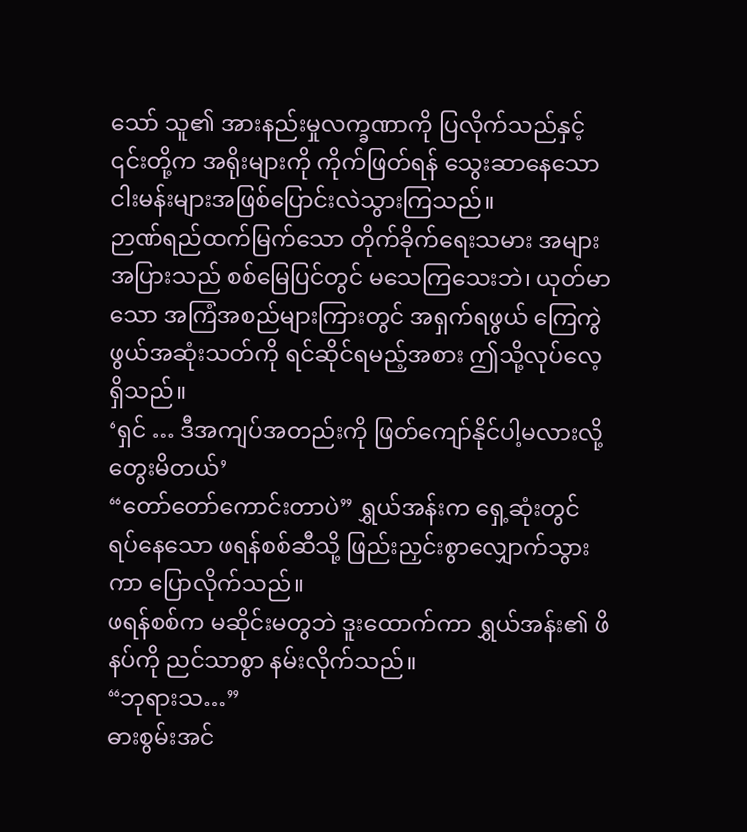သော် သူ၏ အားနည်းမှုလက္ခဏာကို ပြလိုက်သည်နှင့် ၎င်းတို့က အရိုးများကို ကိုက်ဖြတ်ရန် သွေးဆာနေသော ငါးမန်းများအဖြစ်ပြောင်းလဲသွားကြသည်။
ဉာဏ်ရည်ထက်မြက်သော တိုက်ခိုက်ရေးသမား အများအပြားသည် စစ်မြေပြင်တွင် မသေကြသေးဘဲ၊ ယုတ်မာသော အကြံအစည်များကြားတွင် အရှက်ရဖွယ် ကြေကွဲဖွယ်အဆုံးသတ်ကို ရင်ဆိုင်ရမည့်အစား ဤသို့လုပ်လေ့ရှိသည်။
‘ရှင် … ဒီအကျပ်အတည်းကို ဖြတ်ကျော်နိုင်ပါ့မလားလို့ တွေးမိတယ်’
“တော်တော်ကောင်းတာပဲ” ရွှယ်အန်းက ရှေ့ဆုံးတွင် ရပ်နေသော ဖရန်စစ်ဆီသို့ ဖြည်းညှင်းစွာလျှောက်သွားကာ ပြောလိုက်သည်။
ဖရန်စစ်က မဆိုင်းမတွဘဲ ဒူးထောက်ကာ ရွှယ်အန်း၏ ဖိနပ်ကို ညင်သာစွာ နမ်းလိုက်သည်။
“ဘုရားသ…”
ဓားစွမ်းအင်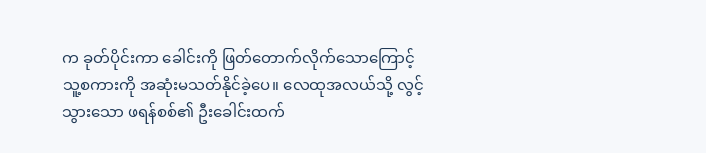က ခုတ်ပိုင်းကာ ခေါင်းကို ဖြတ်တောက်လိုက်သောကြောင့် သူ့စကားကို အဆုံးမသတ်နိုင်ခဲ့ပေ။ လေထုအလယ်သို့ လွင့်သွားသော ဖရန်စစ်၏ ဦးခေါင်းထက်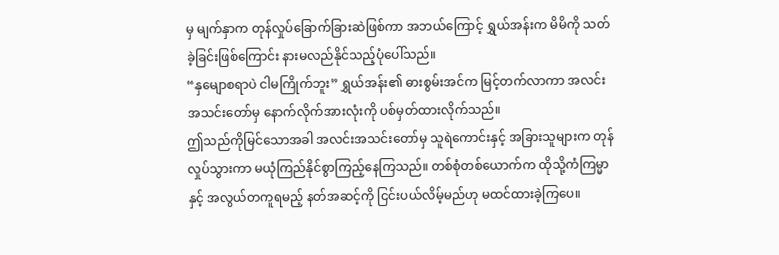မှ မျက်နှာက တုန်လှုပ်ခြောက်ခြားဆဲဖြစ်ကာ အဘယ်ကြောင့် ရွှယ်အန်းက မိမိကို သတ်ခဲ့ခြင်းဖြစ်ကြောင်း နားမလည်နိုင်သည့်ပုံပေါ်သည်။
“နှမျောစရာပဲ ငါမကြိုက်ဘူး” ရွှယ်အန်း၏ ဓားစွမ်းအင်က မြင့်တက်လာကာ အလင်းအသင်းတော်မှ နောက်လိုက်အားလုံးကို ပစ်မှတ်ထားလိုက်သည်။
ဤသည်ကိုမြင်သောအခါ အလင်းအသင်းတော်မှ သူရဲကောင်းနှင့် အခြားသူများက တုန်လှုပ်သွားကာ မယုံကြည်နိုင်စွာကြည့်နေကြသည်။ တစ်စုံတစ်ယောက်က ထိုသို့ကံကြမ္မာနှင့် အလွယ်တကူရမည့် နတ်အဆင့်ကို ငြင်းပယ်လိမ့်မည်ဟု မထင်ထားခဲ့ကြပေ။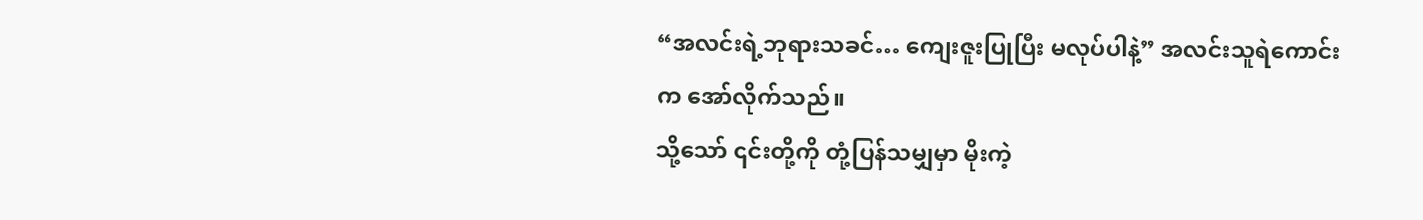“အလင်းရဲ့ဘုရားသခင်… ကျေးဇူးပြုပြီး မလုပ်ပါနဲ့” အလင်းသူရဲကောင်းက အော်လိုက်သည်။
သို့သော် ၎င်းတို့ကို တုံ့ပြန်သမျှမှာ မိုးကဲ့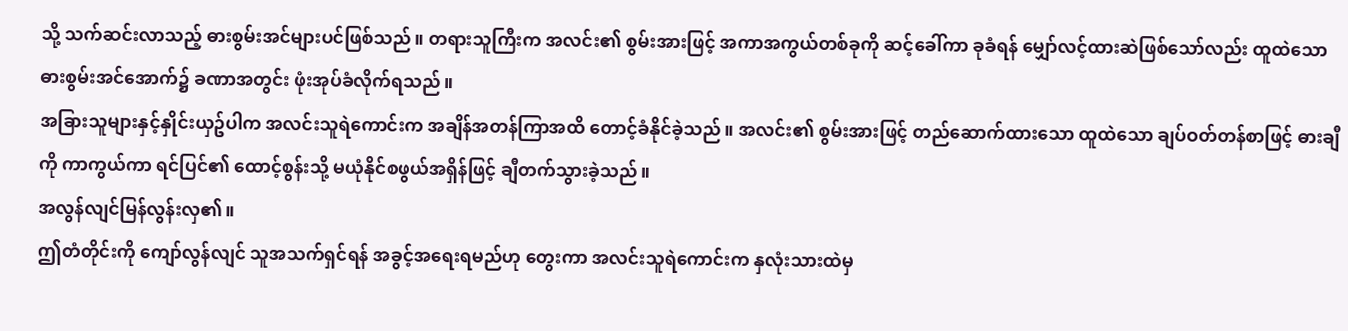သို့ သက်ဆင်းလာသည့် ဓားစွမ်းအင်များပင်ဖြစ်သည်။ တရားသူကြီးက အလင်း၏ စွမ်းအားဖြင့် အကာအကွယ်တစ်ခုကို ဆင့်ခေါ်ကာ ခုခံရန် မျှော်လင့်ထားဆဲဖြစ်သော်လည်း ထူထဲသော ဓားစွမ်းအင်အောက်၌ ခဏာအတွင်း ဖုံးအုပ်ခံလိုက်ရသည်။
အခြားသူများနှင့်နှိုင်းယှဥ်ပါက အလင်းသူရဲကောင်းက အချိန်အတန်ကြာအထိ တောင့်ခံနိုင်ခဲ့သည်။ အလင်း၏ စွမ်းအားဖြင့် တည်ဆောက်ထားသော ထူထဲသော ချပ်ဝတ်တန်စာဖြင့် ဓားချီကို ကာကွယ်ကာ ရင်ပြင်၏ ထောင့်စွန်းသို့ မယုံနိုင်စဖွယ်အရှိန်ဖြင့် ချီတက်သွားခဲ့သည်။
အလွန်လျင်မြန်လွန်းလှ၏။
ဤတံတိုင်းကို ကျော်လွန်လျင် သူအသက်ရှင်ရန် အခွင့်အရေးရမည်ဟု တွေးကာ အလင်းသူရဲကောင်းက နှလုံးသားထဲမှ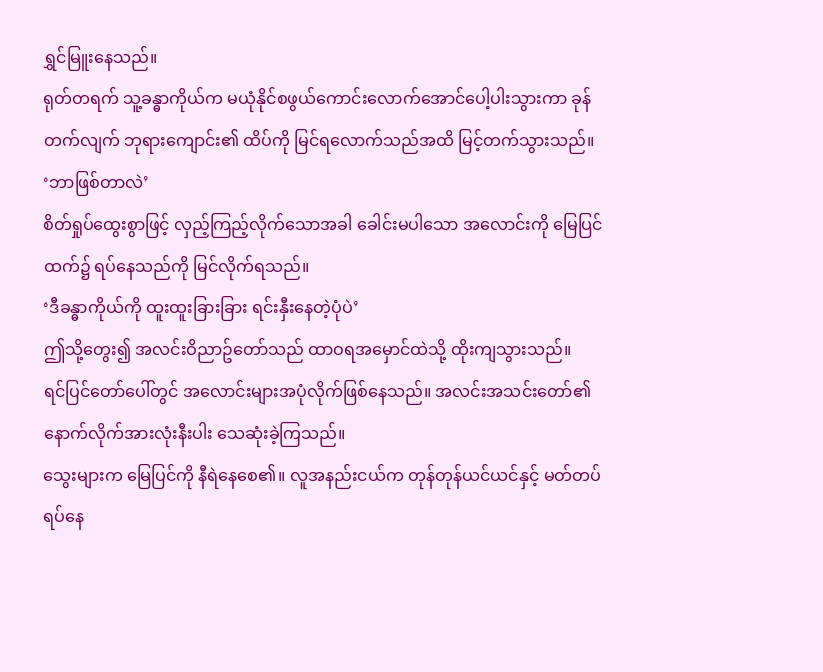ရွှင်မြူးနေသည်။
ရုတ်တရက် သူ့ခန္ဓာကိုယ်က မယုံနိုင်စဖွယ်ကောင်းလောက်အောင်ပေါ့ပါးသွားကာ ခုန်တက်လျက် ဘုရားကျောင်း၏ ထိပ်ကို မြင်ရလောက်သည်အထိ မြင့်တက်သွားသည်။
‘ဘာဖြစ်တာလဲ’
စိတ်ရှုပ်ထွေးစွာဖြင့် လှည့်ကြည့်လိုက်သောအခါ ခေါင်းမပါသော အလောင်းကို မြေပြင်ထက်၌ ရပ်နေသည်ကို မြင်လိုက်ရသည်။
‘ဒီခန္ဓာကိုယ်ကို ထူးထူးခြားခြား ရင်းနှီးနေတဲ့ပုံပဲ’
ဤသို့တွေး၍ အလင်းဝိညာဥ်တော်သည် ထာဝရအမှောင်ထဲသို့ ထိုးကျသွားသည်။
ရင်ပြင်တော်ပေါ်တွင် အလောင်းများအပုံလိုက်ဖြစ်နေသည်။ အလင်းအသင်းတော်၏ နောက်လိုက်အားလုံးနီးပါး သေဆုံးခဲ့ကြသည်။
သွေးများက မြေပြင်ကို နီရဲနေစေ၏။ လူအနည်းငယ်က တုန်တုန်ယင်ယင်နှင့် မတ်တပ်ရပ်နေ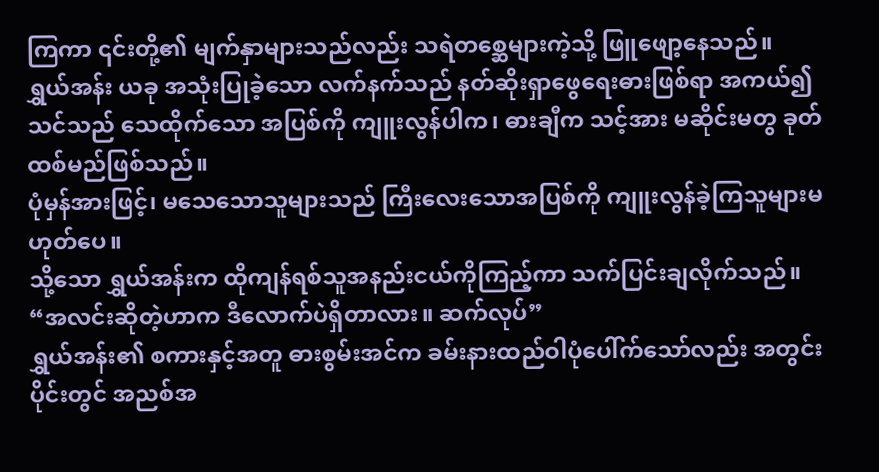ကြကာ ၎င်းတို့၏ မျက်နှာများသည်လည်း သရဲတစ္ဆေများကဲ့သို့ ဖြူဖျော့နေသည်။
ရွှယ်အန်း ယခု အသုံးပြုခဲ့သော လက်နက်သည် နတ်ဆိုးရှာဖွေရေးဓားဖြစ်ရာ အကယ်၍ သင်သည် သေထိုက်သော အပြစ်ကို ကျူးလွန်ပါက၊ ဓားချီက သင့်အား မဆိုင်းမတွ ခုတ်ထစ်မည်ဖြစ်သည်။
ပုံမှန်အားဖြင့်၊ မသေသောသူများသည် ကြီးလေးသောအပြစ်ကို ကျူးလွန်ခဲ့ကြသူများမဟုတ်ပေ။
သို့သော ရွှယ်အန်းက ထိုကျန်ရစ်သူအနည်းငယ်ကိုကြည့်ကာ သက်ပြင်းချလိုက်သည်။
“အလင်းဆိုတဲ့ဟာက ဒီလောက်ပဲရှိတာလား။ ဆက်လုပ်”
ရွှယ်အန်း၏ စကားနှင့်အတူ ဓားစွမ်းအင်က ခမ်းနားထည်ဝါပုံပေါ်က်သော်လည်း အတွင်းပိုင်းတွင် အညစ်အ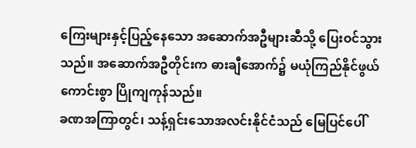ကြေးများနှင့်ပြည့်နေသော အဆောက်အဦများဆီသို့ ပြေးဝင်သွားသည်။ အဆောက်အဦတိုင်းက ဓားချီအောက်၌ မယုံကြည်နိုင်ဖွယ်ကောင်းစွာ ပြိုကျကုန်သည်။
ခဏအကြာတွင်၊ သန့်ရှင်းသောအလင်းနိုင်ငံသည် မြေပြင်ပေါ်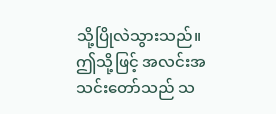သို့ပြိုလဲသွားသည်။
ဤသို့ဖြင့် အလင်းအသင်းတော်သည် သ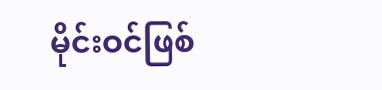မိုင်းဝင်ဖြစ်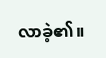လာခဲ့၏။